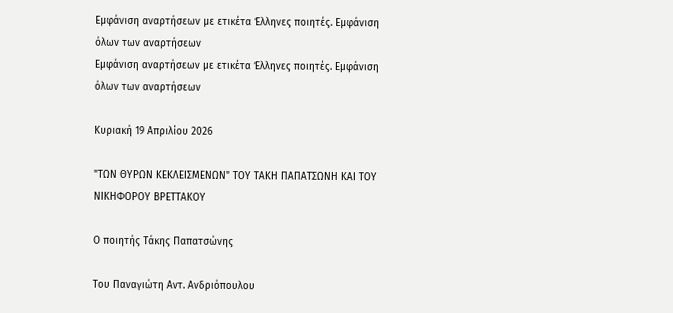Εμφάνιση αναρτήσεων με ετικέτα Έλληνες ποιητές. Εμφάνιση όλων των αναρτήσεων
Εμφάνιση αναρτήσεων με ετικέτα Έλληνες ποιητές. Εμφάνιση όλων των αναρτήσεων

Κυριακή 19 Απριλίου 2026

"ΤΩΝ ΘΥΡΩΝ ΚΕΚΛΕΙΣΜΕΝΩΝ" ΤΟΥ ΤΑΚΗ ΠΑΠΑΤΣΩΝΗ ΚΑΙ ΤΟΥ ΝΙΚΗΦΟΡΟΥ ΒΡΕΤΤΑΚΟΥ

Ο ποιητής Τάκης Παπατσώνης

Του Παναγιώτη Αντ. Ανδριόπουλου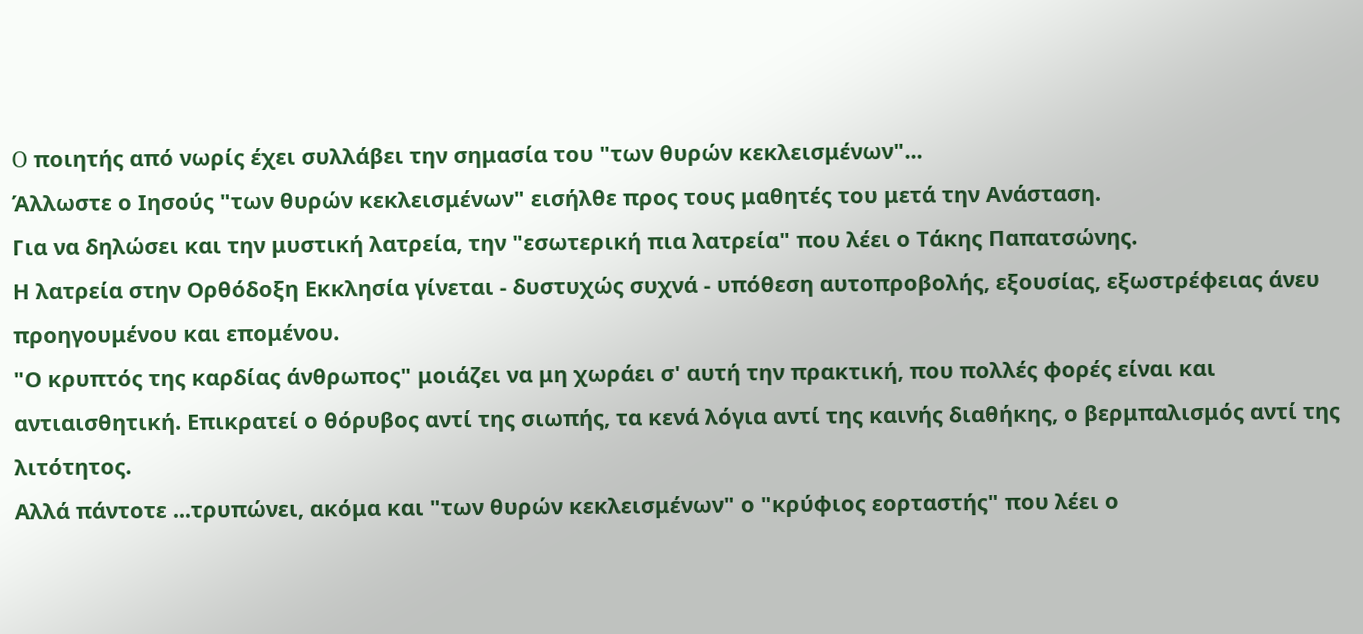O ποιητής από νωρίς έχει συλλάβει την σημασία του "των θυρών κεκλεισμένων"...
Άλλωστε ο Ιησούς "των θυρών κεκλεισμένων" εισήλθε προς τους μαθητές του μετά την Ανάσταση.
Για να δηλώσει και την μυστική λατρεία, την "εσωτερική πια λατρεία" που λέει ο Τάκης Παπατσώνης.
Η λατρεία στην Ορθόδοξη Εκκλησία γίνεται - δυστυχώς συχνά - υπόθεση αυτοπροβολής, εξουσίας, εξωστρέφειας άνευ προηγουμένου και επομένου.
"Ο κρυπτός της καρδίας άνθρωπος" μοιάζει να μη χωράει σ' αυτή την πρακτική, που πολλές φορές είναι και αντιαισθητική. Επικρατεί ο θόρυβος αντί της σιωπής, τα κενά λόγια αντί της καινής διαθήκης, ο βερμπαλισμός αντί της λιτότητος.
Αλλά πάντοτε ...τρυπώνει, ακόμα και "των θυρών κεκλεισμένων" ο "κρύφιος εορταστής" που λέει ο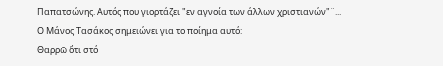Παπατσώνης. Αυτός που γιορτάζει "εν αγνοία των άλλων χριστιανών"¨...
Ο Μάνος Τασάκος σημειώνει για το ποίημα αυτό:
Θαρρῶ ὅτι στό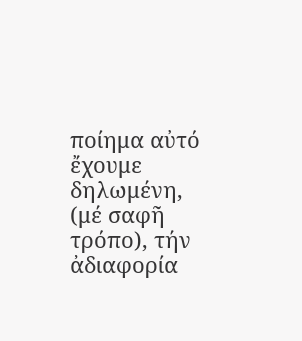ποίημα αὐτό ἔχουμε δηλωμένη, (μέ σαφῆ τρόπο), τήν ἀδιαφορία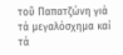τοῦ Παπατζώνη γιά τά μεγαλόσχημα καί τά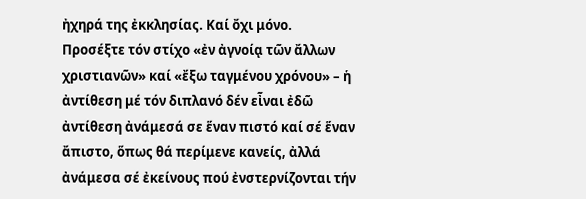ἠχηρά της ἐκκλησίας. Καί ὄχι μόνο. Προσέξτε τόν στίχο «ἐν ἀγνοίᾳ τῶν ἄλλων χριστιανῶν» καί «ἔξω ταγμένου χρόνου» – ἡ ἀντίθεση μέ τόν διπλανό δέν εἶναι ἐδῶ ἀντίθεση ἀνάμεσά σε ἕναν πιστό καί σέ ἕναν ἄπιστο, ὅπως θά περίμενε κανείς, ἀλλά ἀνάμεσα σέ ἐκείνους πού ἐνστερνίζονται τήν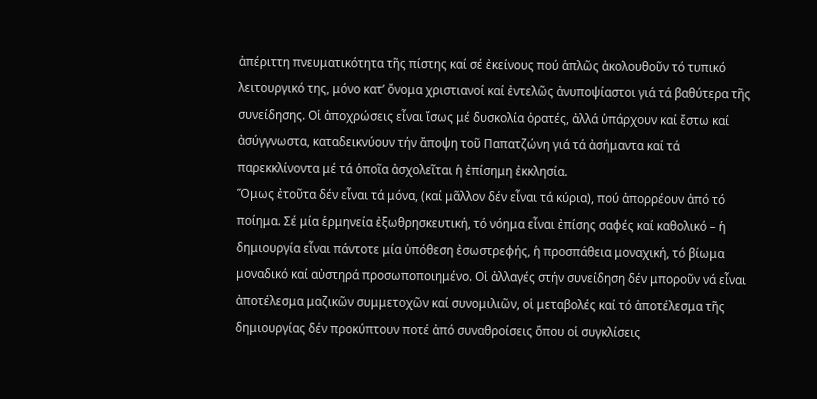ἀπέριττη πνευματικότητα τῆς πίστης καί σέ ἐκείνους πού ἁπλῶς ἀκολουθοῦν τό τυπικό λειτουργικό της, μόνο κατ’ ὄνομα χριστιανοί καί ἐντελῶς ἀνυποψίαστοι γιά τά βαθύτερα τῆς συνείδησης. Οἱ ἀποχρώσεις εἶναι ἴσως μέ δυσκολία ὁρατές, ἀλλά ὑπάρχουν καί ἔστω καί ἀσύγγνωστα, καταδεικνύουν τήν ἄποψη τοῦ Παπατζώνη γιά τά ἀσήμαντα καί τά παρεκκλίνοντα μέ τά ὁποῖα ἀσχολεῖται ἡ ἐπίσημη ἐκκλησία.
Ὅμως ἐτοῦτα δέν εἶναι τά μόνα, (καί μᾶλλον δέν εἶναι τά κύρια), πού ἀπορρέουν ἀπό τό ποίημα. Σέ μία ἑρμηνεία ἐξωθρησκευτική, τό νόημα εἶναι ἐπίσης σαφές καί καθολικό – ἡ δημιουργία εἶναι πάντοτε μία ὑπόθεση ἐσωστρεφής, ἡ προσπάθεια μοναχική, τό βίωμα μοναδικό καί αὐστηρά προσωποποιημένο. Οἱ ἀλλαγές στήν συνείδηση δέν μποροῦν νά εἶναι ἀποτέλεσμα μαζικῶν συμμετοχῶν καί συνομιλιῶν, οἱ μεταβολές καί τό ἀποτέλεσμα τῆς δημιουργίας δέν προκύπτουν ποτέ ἀπό συναθροίσεις ὅπου οἱ συγκλίσεις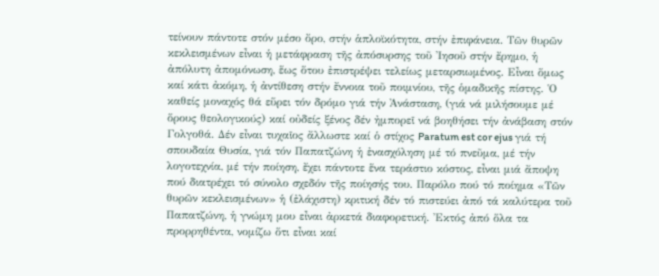τείνουν πάντοτε στόν μέσο ὄρο, στήν ἁπλοϊκότητα, στήν ἐπιφάνεια. Τῶν θυρῶν κεκλεισμένων εἶναι ἡ μετάφραση τῆς ἀπόσυρσης τοῦ Ἰησοῦ στήν ἔρημο, ἡ ἀπόλυτη ἀπομόνωση, ἕως ὅτου ἐπιστρέψει τελείως μεταρσιωμένος. Εἶναι ὅμως καί κάτι ἀκόμη, ἡ ἀντίθεση στήν ἔννοια τοῦ ποιμνίου, τῆς ὁμαδικῆς πίστης. Ὁ καθείς μοναχός θά εὕρει τόν δρόμο γιά τήν Ἀνάσταση, (γιά νά μιλήσουμε μέ ὅρους θεολογικούς) καί οὐδείς ξένος δέν ἠμπορεῖ νά βοηθήσει τήν ἀνάβαση στόν Γολγοθά. Δέν εἶναι τυχαῖος ἄλλωστε καί ὁ στίχος Paratum est cor ejus γιά τή σπουδαία Θυσία, γιά τόν Παπατζώνη ἡ ἐνασχόληση μέ τό πνεῦμα, μέ τήν λογοτεχνία, μέ τήν ποίηση, ἔχει πάντοτε ἕνα τεράστιο κόστος, εἶναι μιά ἄποψη πού διατρέχει τό σύνολο σχεδόν τῆς ποίησής του. Παρόλο πού τό ποίημα «Τῶν θυρῶν κεκλεισμένων» ἡ (ἐλάχιστη) κριτική δέν τό πιστεύει ἀπό τά καλύτερα τοῦ Παπατζώνη, ἡ γνώμη μου εἶναι ἀρκετά διαφορετική. Ἐκτός ἀπό ὅλα τα προρρηθέντα, νομίζω ὅτι εἶναι καί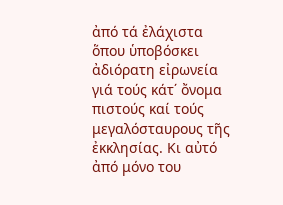ἀπό τά ἐλάχιστα ὅπου ὑποβόσκει ἀδιόρατη εἰρωνεία γιά τούς κάτ΄ ὄνομα πιστούς καί τούς μεγαλόσταυρους τῆς ἐκκλησίας. Κι αὐτό ἀπό μόνο του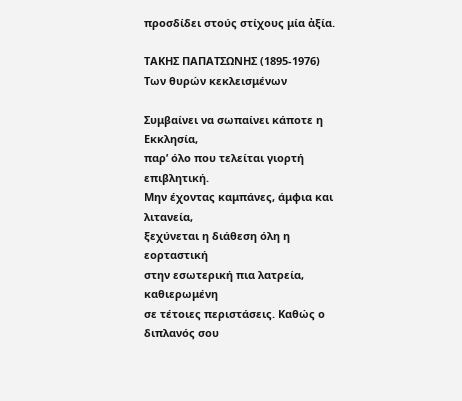προσδίδει στούς στίχους μία ἀξία.

ΤΑΚΗΣ ΠΑΠΑΤΣΩΝΗΣ (1895-1976)
Των θυρών κεκλεισμένων

Συμβαίνει να σωπαίνει κάποτε η Εκκλησία,
παρ’ όλο που τελείται γιορτή επιβλητική.
Μην έχοντας καμπάνες, άμφια και λιτανεία,
ξεχύνεται η διάθεση όλη η εορταστική
στην εσωτερική πια λατρεία, καθιερωμένη
σε τέτοιες περιστάσεις. Καθώς ο διπλανός σου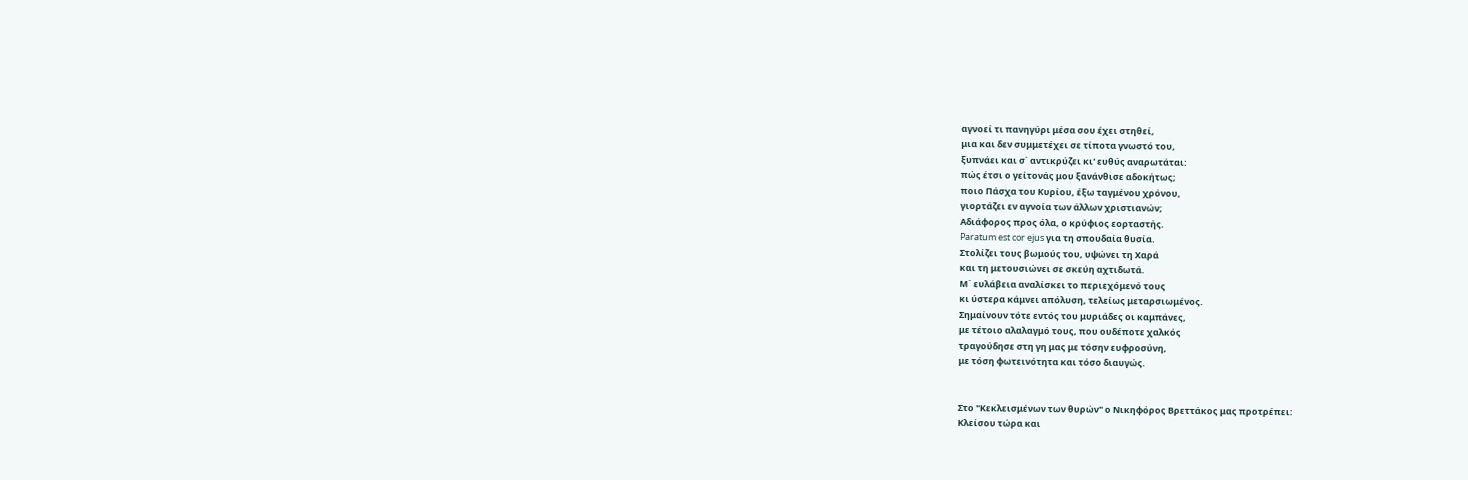αγνοεί τι πανηγύρι μέσα σου έχει στηθεί,
μια και δεν συμμετέχει σε τίποτα γνωστό του,
ξυπνάει και σ΄ αντικρύζει κι' ευθύς αναρωτάται:
πώς έτσι ο γείτονάς μου ξανάνθισε αδοκήτως;
ποιο Πάσχα του Κυρίου, έξω ταγμένου χρόνου,
γιορτάζει εν αγνοία των άλλων χριστιανών;
Αδιάφορος προς όλα, ο κρύφιος εορταστής.
Paratum est cor ejus για τη σπουδαία θυσία.
Στολίζει τους βωμούς του, υψώνει τη Χαρά
και τη μετουσιώνει σε σκεύη αχτιδωτά.
Μ΄ ευλάβεια αναλίσκει το περιεχόμενό τους
κι ύστερα κάμνει απόλυση, τελείως μεταρσιωμένος.
Σημαίνουν τότε εντός του μυριάδες οι καμπάνες,
με τέτοιο αλαλαγμό τους, που ουδέποτε χαλκός
τραγούδησε στη γη μας με τόσην ευφροσύνη,
με τόση φωτεινότητα και τόσο διαυγώς.


Στο "Κεκλεισμένων των θυρών" ο Νικηφόρος Βρεττάκος μας προτρέπει:
Κλείσου τώρα και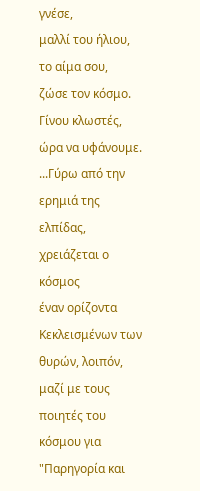γνέσε,
μαλλί του ήλιου, το αίμα σου,
ζώσε τον κόσμο. Γίνου κλωστές,
ώρα να υφάνουμε.
...Γύρω από την
ερημιά της ελπίδας, χρειάζεται ο κόσμος
έναν ορίζοντα
Κεκλεισμένων των θυρών, λοιπόν, μαζί με τους ποιητές του κόσμου για "Παρηγορία και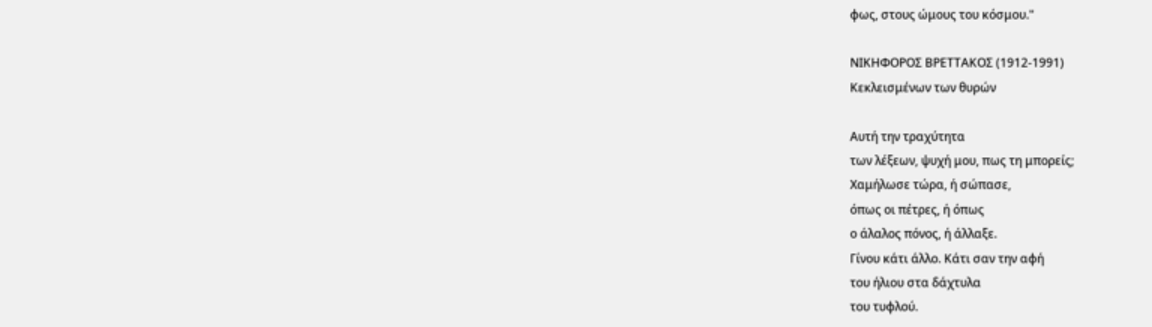φως, στους ώμους του κόσμου."

ΝΙΚΗΦΟΡΟΣ ΒΡΕΤΤΑΚΟΣ (1912-1991)
Κεκλεισμένων των θυρών

Αυτή την τραχύτητα
των λέξεων, ψυχή μου, πως τη μπορείς;
Χαμήλωσε τώρα, ή σώπασε,
όπως οι πέτρες, ή όπως
ο άλαλος πόνος, ή άλλαξε.
Γίνου κάτι άλλο. Κάτι σαν την αφή
του ήλιου στα δάχτυλα
του τυφλού.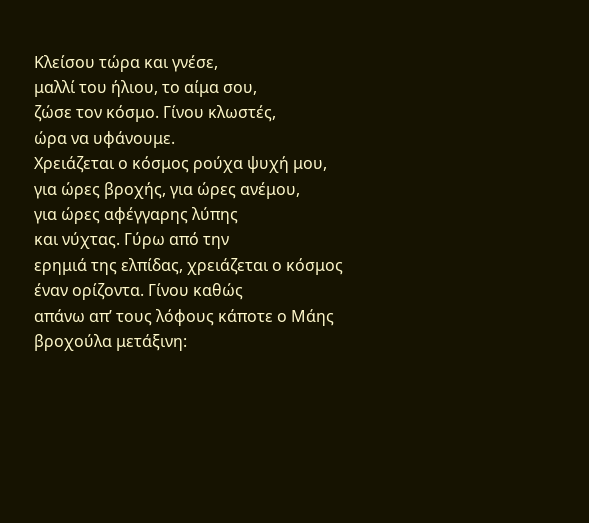Κλείσου τώρα και γνέσε,
μαλλί του ήλιου, το αίμα σου,
ζώσε τον κόσμο. Γίνου κλωστές,
ώρα να υφάνουμε.
Χρειάζεται ο κόσμος ρούχα ψυχή μου,
για ώρες βροχής, για ώρες ανέμου,
για ώρες αφέγγαρης λύπης
και νύχτας. Γύρω από την
ερημιά της ελπίδας, χρειάζεται ο κόσμος
έναν ορίζοντα. Γίνου καθώς
απάνω απ’ τους λόφους κάποτε ο Μάης
βροχούλα μετάξινη: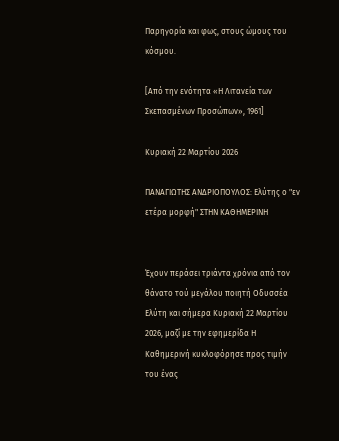Παρηγορία και φως, στους ώμους του κόσμου.

[Από την ενότητα «Η Λιτανεία των Σκεπασμένων Προσώπων», 1961]

Κυριακή 22 Μαρτίου 2026

ΠΑΝΑΓΙΩΤΗΣ ΑΝΔΡΙΟΠΟΥΛΟΣ: Ελύτης ο "εν ετέρα μορφή" ΣΤΗΝ ΚΑΘΗΜΕΡΙΝΗ


Έχουν περάσει τριάντα χρόνια από τον θάνατο τού μεγάλου ποιητή Οδυσσέα Ελύτη και σήμερα Κυριακή 22 Μαρτίου 2026, μαζί με την εφημερίδα Η Καθημερινή κυκλοφόρησε προς τιμήν του ένας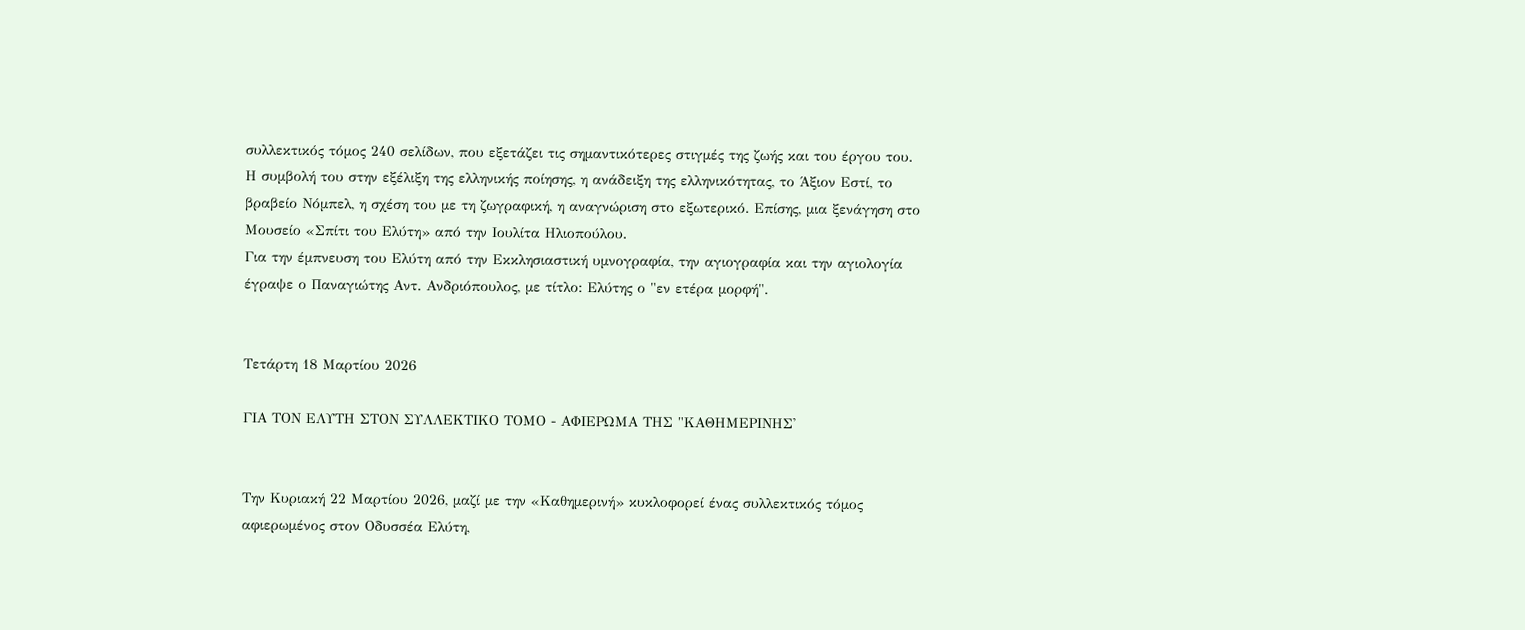συλλεκτικός τόμος 240 σελίδων, που εξετάζει τις σημαντικότερες στιγμές της ζωής και του έργου του.
Η συμβολή του στην εξέλιξη της ελληνικής ποίησης, η ανάδειξη της ελληνικότητας, το Άξιον Εστί, το βραβείο Νόμπελ, η σχέση του με τη ζωγραφική, η αναγνώριση στο εξωτερικό. Επίσης, μια ξενάγηση στο Μουσείο «Σπίτι του Ελύτη» από την Ιουλίτα Ηλιοπούλου.
Για την έμπνευση του Ελύτη από την Εκκλησιαστική υμνογραφία, την αγιογραφία και την αγιολογία έγραψε ο Παναγιώτης Αντ. Ανδριόπουλος, με τίτλο: Ελύτης ο "εν ετέρα μορφή".


Τετάρτη 18 Μαρτίου 2026

ΓΙΑ ΤΟΝ ΕΛΥΤΗ ΣΤΟΝ ΣΥΛΛΕΚΤΙΚΟ ΤΟΜΟ - ΑΦΙΕΡΩΜΑ ΤΗΣ "ΚΑΘΗΜΕΡΙΝΗΣ'


Την Κυριακή 22 Μαρτίου 2026, μαζί με την «Καθημερινή» κυκλοφορεί ένας συλλεκτικός τόμος αφιερωμένος στον Οδυσσέα Ελύτη,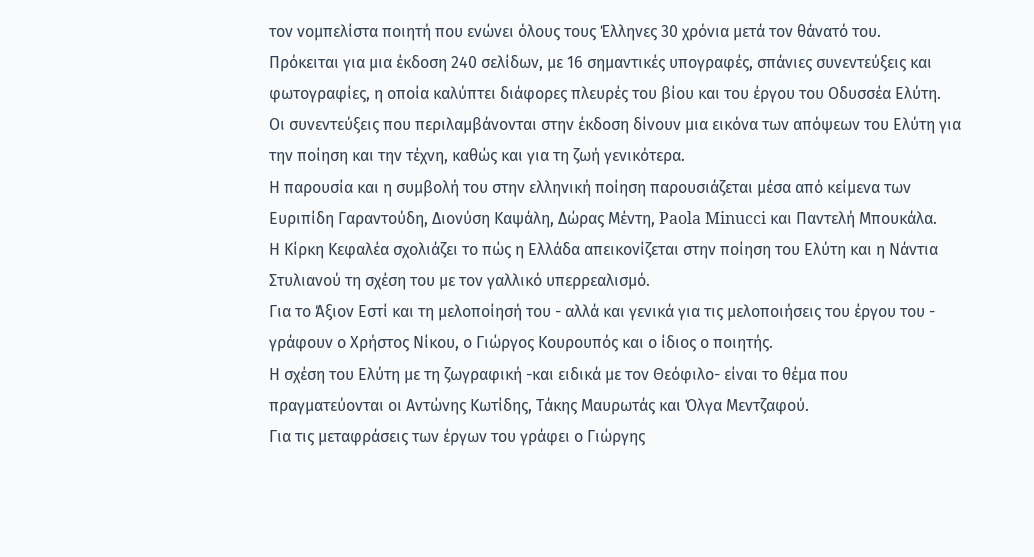τον νομπελίστα ποιητή που ενώνει όλους τους Έλληνες 30 χρόνια μετά τον θάνατό του.
Πρόκειται για μια έκδοση 240 σελίδων, με 16 σημαντικές υπογραφές, σπάνιες συνεντεύξεις και φωτογραφίες, η οποία καλύπτει διάφορες πλευρές του βίου και του έργου του Οδυσσέα Ελύτη.
Οι συνεντεύξεις που περιλαμβάνονται στην έκδοση δίνουν μια εικόνα των απόψεων του Ελύτη για την ποίηση και την τέχνη, καθώς και για τη ζωή γενικότερα.
Η παρουσία και η συμβολή του στην ελληνική ποίηση παρουσιάζεται μέσα από κείμενα των Ευριπίδη Γαραντούδη, Διονύση Καψάλη, Δώρας Μέντη, Paola Minucci και Παντελή Μπουκάλα.
Η Κίρκη Κεφαλέα σχολιάζει το πώς η Ελλάδα απεικονίζεται στην ποίηση του Ελύτη και η Νάντια Στυλιανού τη σχέση του με τον γαλλικό υπερρεαλισμό.
Για το Άξιον Εστί και τη μελοποίησή του - αλλά και γενικά για τις μελοποιήσεις του έργου του - γράφουν ο Χρήστος Νίκου, ο Γιώργος Κουρουπός και ο ίδιος ο ποιητής.
Η σχέση του Ελύτη με τη ζωγραφική -και ειδικά με τον Θεόφιλο- είναι το θέμα που πραγματεύονται οι Αντώνης Κωτίδης, Τάκης Μαυρωτάς και Όλγα Μεντζαφού.
Για τις μεταφράσεις των έργων του γράφει ο Γιώργης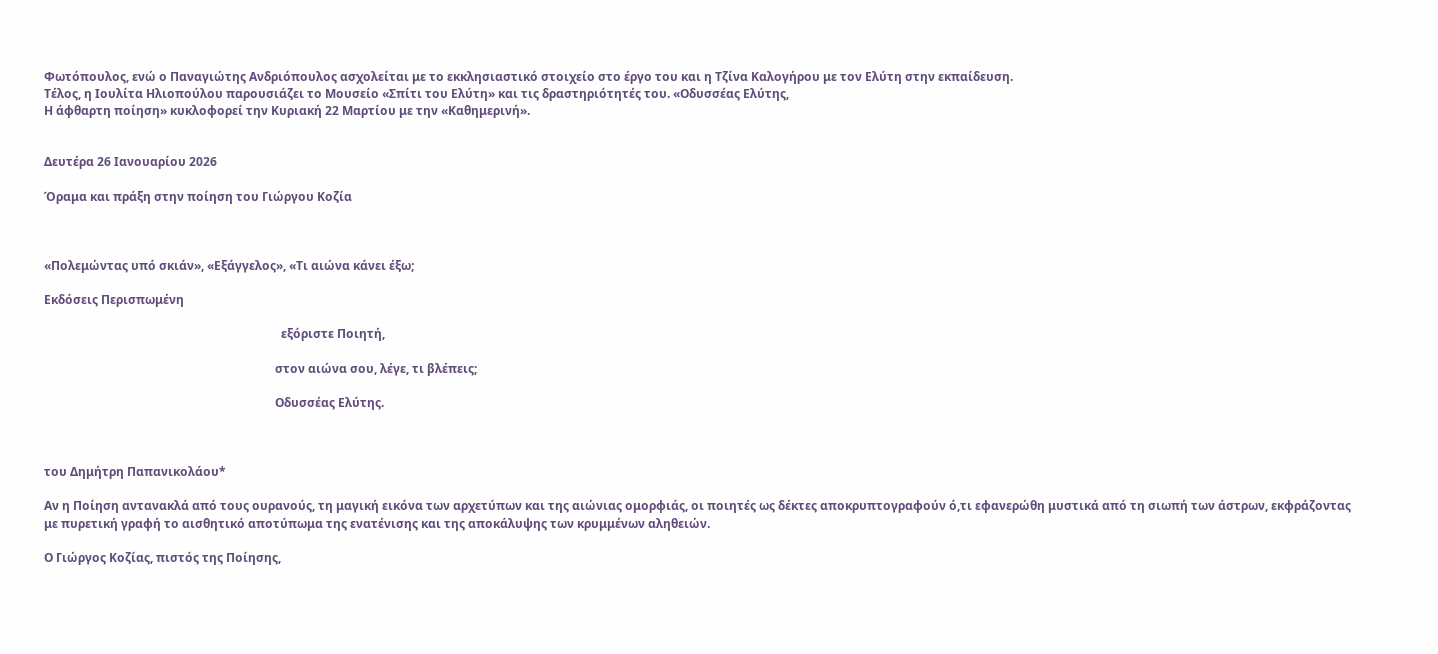Φωτόπουλος, ενώ ο Παναγιώτης Ανδριόπουλος ασχολείται με το εκκλησιαστικό στοιχείο στο έργο του και η Τζίνα Καλογήρου με τον Ελύτη στην εκπαίδευση.
Τέλος, η Ιουλίτα Ηλιοπούλου παρουσιάζει το Μουσείο «Σπίτι του Ελύτη» και τις δραστηριότητές του. «Οδυσσέας Ελύτης,
Η άφθαρτη ποίηση» κυκλοφορεί την Κυριακή 22 Μαρτίου με την «Καθημερινή».


Δευτέρα 26 Ιανουαρίου 2026

Όραμα και πράξη στην ποίηση του Γιώργου Κοζία



«Πολεμώντας υπό σκιάν», «Εξάγγελος», «Τι αιώνα κάνει έξω;

Εκδόσεις Περισπωμένη

                                                                               εξόριστε Ποιητή,

                                                                             στον αιώνα σου, λέγε, τι βλέπεις;

                                                                             Οδυσσέας Ελύτης.



του Δημήτρη Παπανικολάου*

Αν η Ποίηση αντανακλά από τους ουρανούς, τη μαγική εικόνα των αρχετύπων και της αιώνιας ομορφιάς, οι ποιητές ως δέκτες αποκρυπτογραφούν ό,τι εφανερώθη μυστικά από τη σιωπή των άστρων, εκφράζοντας με πυρετική γραφή το αισθητικό αποτύπωμα της ενατένισης και της αποκάλυψης των κρυμμένων αληθειών.

Ο Γιώργος Κοζίας, πιστός της Ποίησης,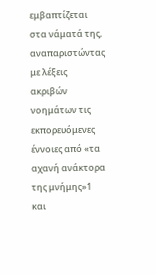εμβαπτίζεται στα νάματά της, αναπαριστώντας με λέξεις ακριβών νοημάτων τις εκπορευόμενες έννοιες από «τα αχανή ανάκτορα της μνήμης»1 και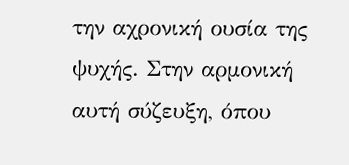την αχρονική ουσία της ψυχής. Στην αρμονική αυτή σύζευξη, όπου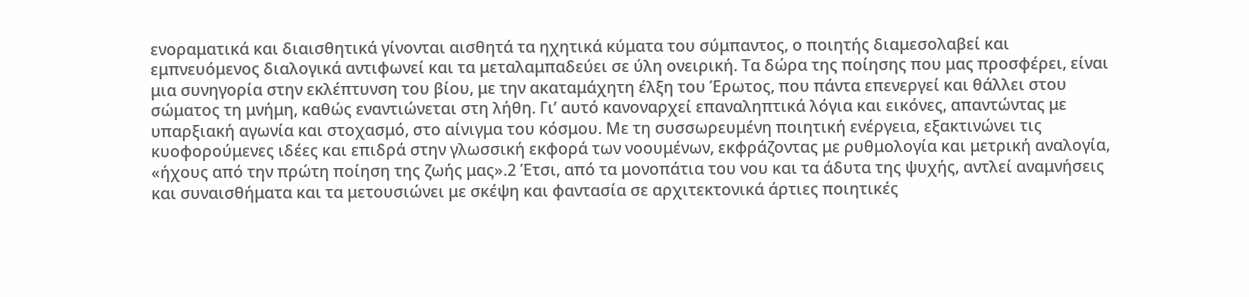ενοραματικά και διαισθητικά γίνονται αισθητά τα ηχητικά κύματα του σύμπαντος, ο ποιητής διαμεσολαβεί και εμπνευόμενος διαλογικά αντιφωνεί και τα μεταλαμπαδεύει σε ύλη ονειρική. Τα δώρα της ποίησης που μας προσφέρει, είναι μια συνηγορία στην εκλέπτυνση του βίου, με την ακαταμάχητη έλξη του Έρωτος, που πάντα επενεργεί και θάλλει στου σώματος τη μνήμη, καθώς εναντιώνεται στη λήθη. Γι’ αυτό κανοναρχεί επαναληπτικά λόγια και εικόνες, απαντώντας με υπαρξιακή αγωνία και στοχασμό, στο αίνιγμα του κόσμου. Με τη συσσωρευμένη ποιητική ενέργεια, εξακτινώνει τις κυοφορούμενες ιδέες και επιδρά στην γλωσσική εκφορά των νοουμένων, εκφράζοντας με ρυθμολογία και μετρική αναλογία, «ήχους από την πρώτη ποίηση της ζωής μας».2 Έτσι, από τα μονοπάτια του νου και τα άδυτα της ψυχής, αντλεί αναμνήσεις και συναισθήματα και τα μετουσιώνει με σκέψη και φαντασία σε αρχιτεκτονικά άρτιες ποιητικές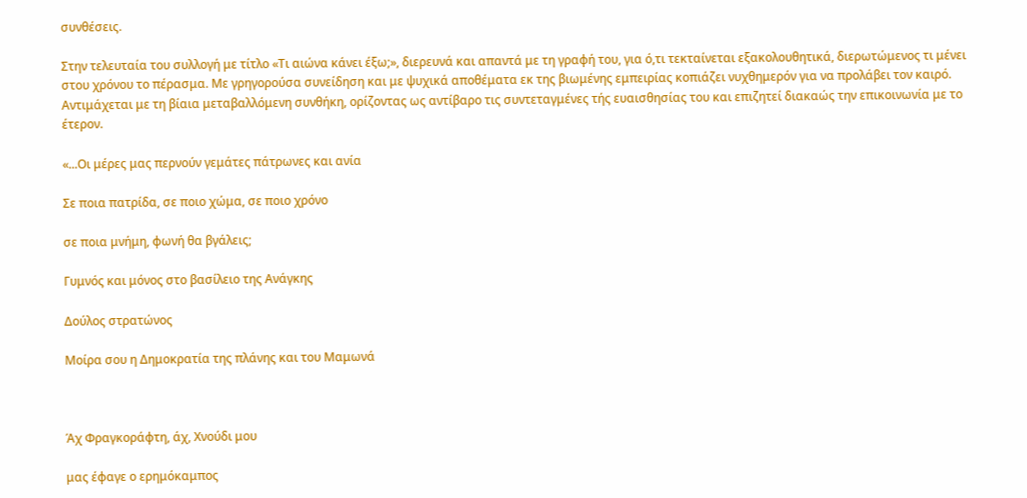συνθέσεις.

Στην τελευταία του συλλογή με τίτλο «Τι αιώνα κάνει έξω;», διερευνά και απαντά με τη γραφή του, για ό,τι τεκταίνεται εξακολουθητικά, διερωτώμενος τι μένει στου χρόνου το πέρασμα. Με γρηγορούσα συνείδηση και με ψυχικά αποθέματα εκ της βιωμένης εμπειρίας κοπιάζει νυχθημερόν για να προλάβει τον καιρό. Αντιμάχεται με τη βίαια μεταβαλλόμενη συνθήκη, ορίζοντας ως αντίβαρο τις συντεταγμένες τής ευαισθησίας του και επιζητεί διακαώς την επικοινωνία με το έτερον.

«...Οι μέρες μας περνούν γεμάτες πάτρωνες και ανία

Σε ποια πατρίδα, σε ποιο χώμα, σε ποιο χρόνο

σε ποια μνήμη, φωνή θα βγάλεις;

Γυμνός και μόνος στο βασίλειο της Ανάγκης

Δούλος στρατώνος

Μοίρα σου η Δημοκρατία της πλάνης και του Μαμωνά



Άχ Φραγκοράφτη, άχ, Χνούδι μου

μας έφαγε ο ερημόκαμπος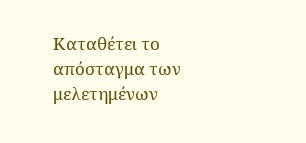Καταθέτει το απόσταγμα των μελετημένων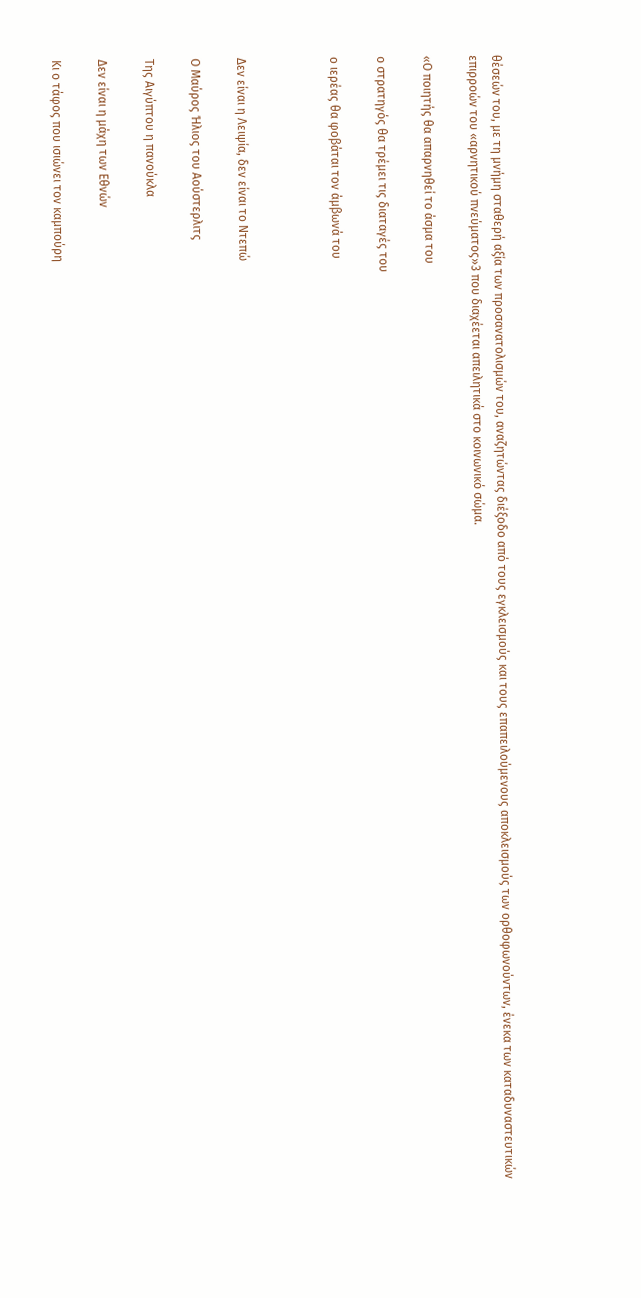θέσεών του, με τη μνήμη σταθερή αξία των προσανατολισμών του, αναζητώντας διέξοδο από τους εγκλεισμούς και τους επαπειλούμενους αποκλεισμούς των ορθοφωνούντων, ένεκα των καταδυναστευτικών επιρροών του «αρνητικού πνεύματος»3 που διαχέεται απειλητικά στο κοινωνικό σώμα.

«Ο ποιητής θα απαρνηθεί το άσμα του

ο στρατηγός θα τρέμει τις διαταγές του

ο ιερέας θα φοβάται τον άμβωνά του



Δεν είναι η Λειψία, δεν είναι το Ντεπώ

Ο Μαύρος Ήλιος του Αούστερλιτς

Της Αιγύπτου η πανούκλα

Δεν είναι η μάχη των Εθνών

Κι ο τάφος που ισιώνει τον καμπούρη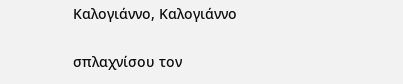Καλογιάννο, Καλογιάννο

σπλαχνίσου τον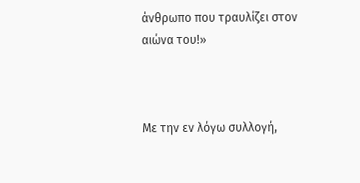άνθρωπο που τραυλίζει στον αιώνα του!»



Με την εν λόγω συλλογή,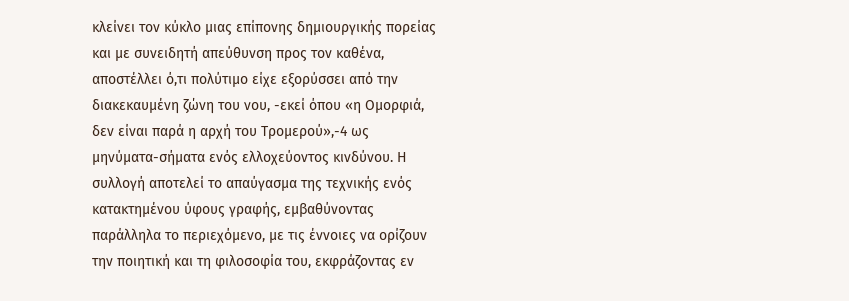κλείνει τον κύκλο μιας επίπονης δημιουργικής πορείας και με συνειδητή απεύθυνση προς τον καθένα, αποστέλλει ό,τι πολύτιμο είχε εξορύσσει από την διακεκαυμένη ζώνη του νου, -εκεί όπου «η Ομορφιά, δεν είναι παρά η αρχή του Τρομερού»,-4 ως μηνύματα-σήματα ενός ελλοχεύοντος κινδύνου. Η συλλογή αποτελεί το απαύγασμα της τεχνικής ενός κατακτημένου ύφους γραφής, εμβαθύνοντας παράλληλα το περιεχόμενο, με τις έννοιες να ορίζουν την ποιητική και τη φιλοσοφία του, εκφράζοντας εν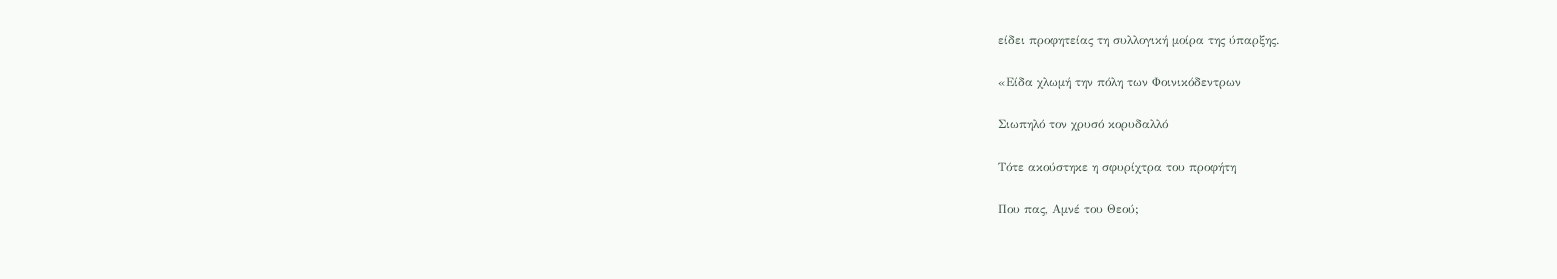είδει προφητείας τη συλλογική μοίρα της ύπαρξης.

«Είδα χλωμή την πόλη των Φοινικόδεντρων

Σιωπηλό τον χρυσό κορυδαλλό

Τότε ακούστηκε η σφυρίχτρα του προφήτη

Που πας, Αμνέ του Θεού;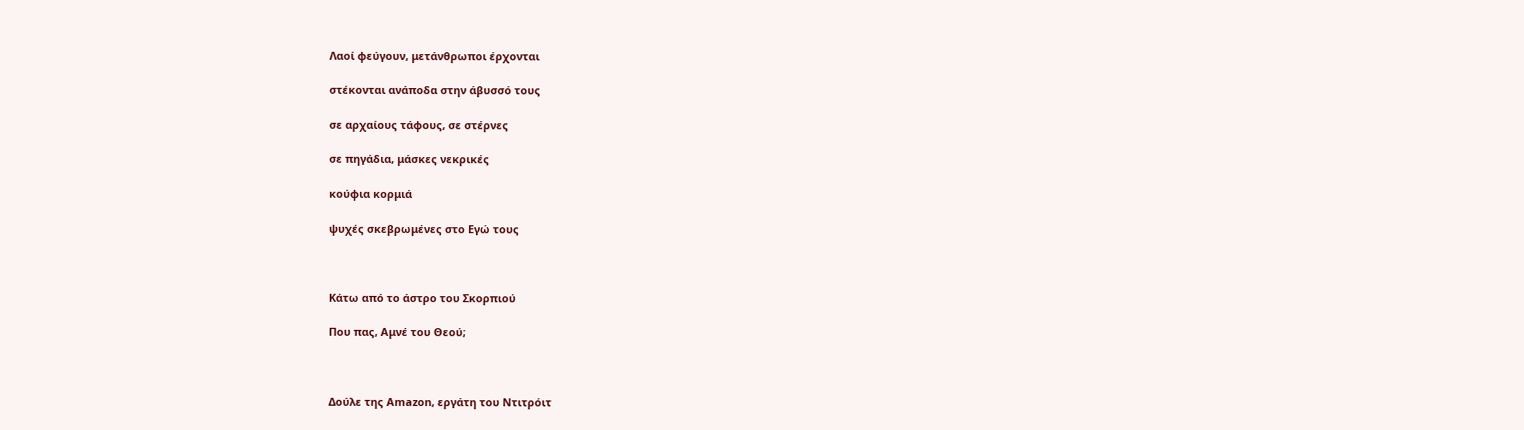Λαοί φεύγουν, μετάνθρωποι έρχονται

στέκονται ανάποδα στην άβυσσό τους

σε αρχαίους τάφους, σε στέρνες

σε πηγάδια, μάσκες νεκρικές

κούφια κορμιά

ψυχές σκεβρωμένες στο Εγώ τους



Κάτω από το άστρο του Σκορπιού

Που πας, Αμνέ του Θεού;



Δούλε της Amazon, εργάτη του Ντιτρόιτ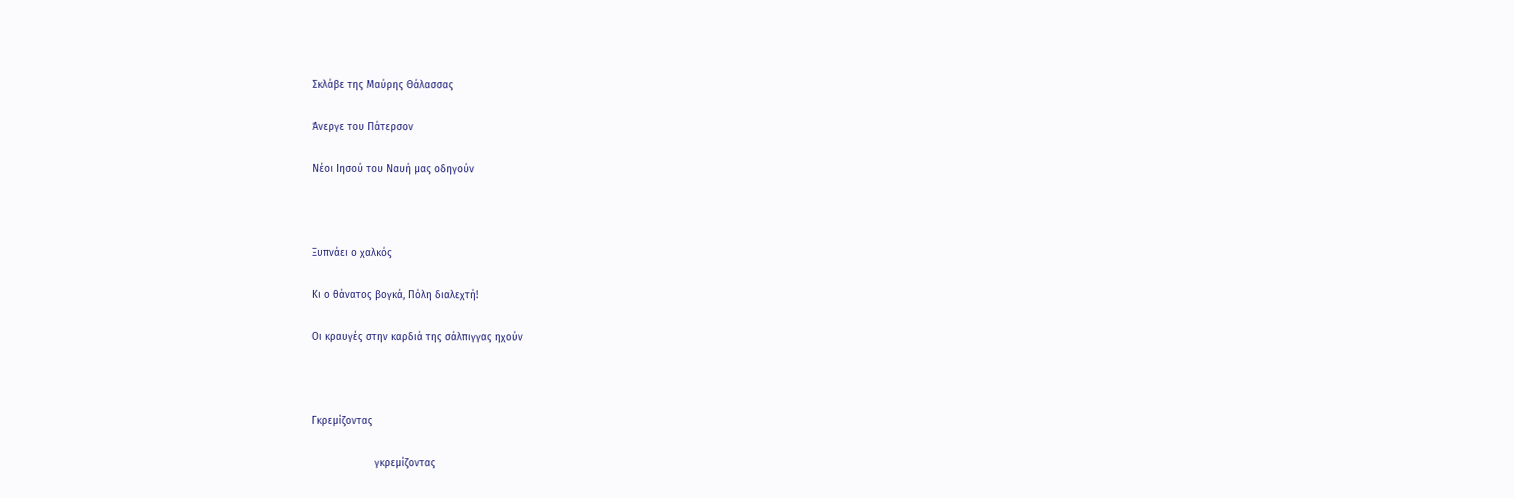Σκλάβε της Μαύρης Θάλασσας

Άνεργε του Πάτερσον

Νέοι Ιησού του Ναυή μας οδηγούν



Ξυπνάει ο χαλκός

Κι ο θάνατος βογκά, Πόλη διαλεχτή!

Οι κραυγές στην καρδιά της σάλπιγγας ηχούν



Γκρεμίζοντας

                     γκρεμίζοντας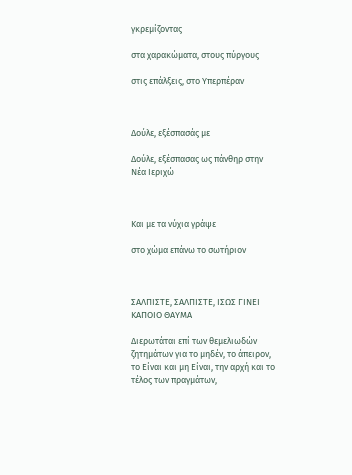γκρεμίζοντας

στα χαρακώματα, στους πύργους

στις επάλξεις, στο Υπερπέραν



Δούλε, εξέσπασάς με

Δούλε, εξέσπασας ως πάνθηρ στην Νέα Ιεριχώ



Και με τα νύχια γράψε

στο χώμα επάνω το σωτήριον



ΣΑΛΠΙΣΤΕ, ΣΑΛΠΙΣΤΕ, ΙΣΩΣ ΓΙΝΕΙ ΚΑΠΟΙΟ ΘΑΥΜΑ

Διερωτάται επί των θεμελιωδών ζητημάτων για το μηδέν, το άπειρον, το Είναι και μη Είναι, την αρχή και το τέλος των πραγμάτων,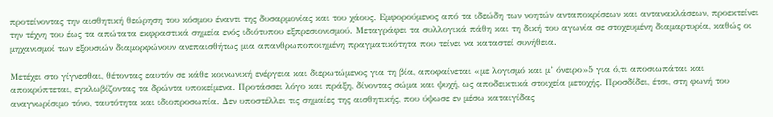προτείνοντας την αισθητική θεώρηση του κόσμου έναντι της δυσαρμονίας και του χάους. Εμφορούμενος από τα ιδεώδη των νοητών ανταποκρίσεων και αντανακλάσεων, προεκτείνει την τέχνη του έως τα απώτατα εκφραστικά σημεία ενός ιδιότυπου εξπρεσιονισμού. Μεταγράφει τα συλλογικά πάθη και τη δική του αγωνία σε στοχευμένη διαμαρτυρία, καθώς οι μηχανισμοί των εξουσιών διαμορφώνουν ανεπαισθήτως μια απανθρωποποιημένη πραγματικότητα που τείνει να καταστεί συνήθεια.

Μετέχει στο γίγνεσθαι, θέτοντας εαυτόν σε κάθε κοινωνική ενέργεια και διερωτώμενος για τη βία, αποφαίνεται «με λογισμό και μ’ όνειρο»5 για ό,τι αποσιωπάται και αποκρύπτεται, εγκλωβίζοντας τα δρώντα υποκείμενα. Προτάσσει λόγο και πράξη, δίνοντας σώμα και ψυχή, ως αποδεικτικά στοιχεία μετοχής. Προσδίδει, έτσι, στη φωνή του αναγνωρίσιμο τόνο, ταυτότητα και ιδιοπροσωπία. Δεν υποστέλλει τις σημαίες της αισθητικής, που ύψωσε εν μέσω καταιγίδας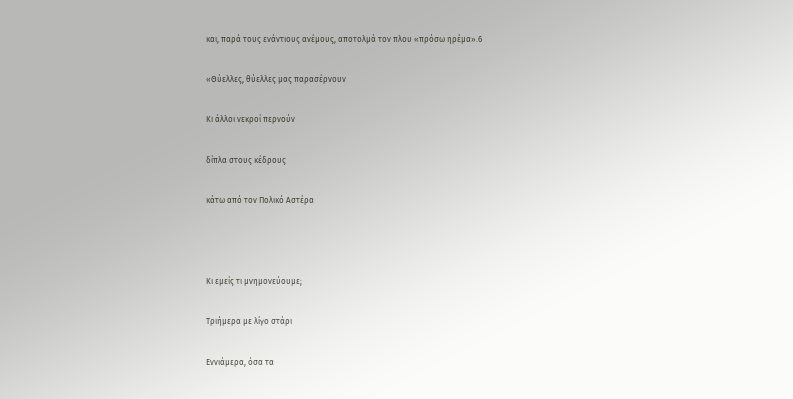και, παρά τους ενάντιους ανέμους, αποτολμά τον πλου «πρόσω ηρέμα».6

«Θύελλες, θύελλες μας παρασέρνουν

Κι άλλοι νεκροί περνούν

δίπλα στους κέδρους

κάτω από τον Πολικό Αστέρα



Κι εμείς τι μνημονεύουμε;

Τριήμερα με λίγο στάρι

Εννιάμερα, όσα τα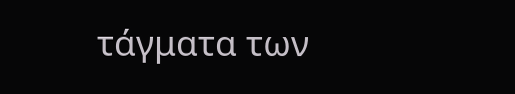τάγματα των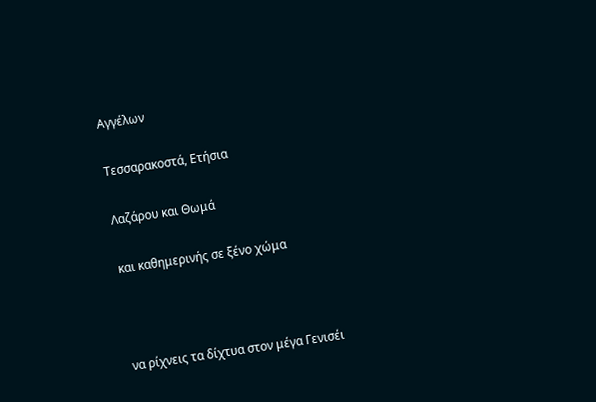Αγγέλων

Τεσσαρακοστά, Ετήσια

Λαζάρου και Θωμά

και καθημερινής σε ξένο χώμα



να ρίχνεις τα δίχτυα στον μέγα Γενισέι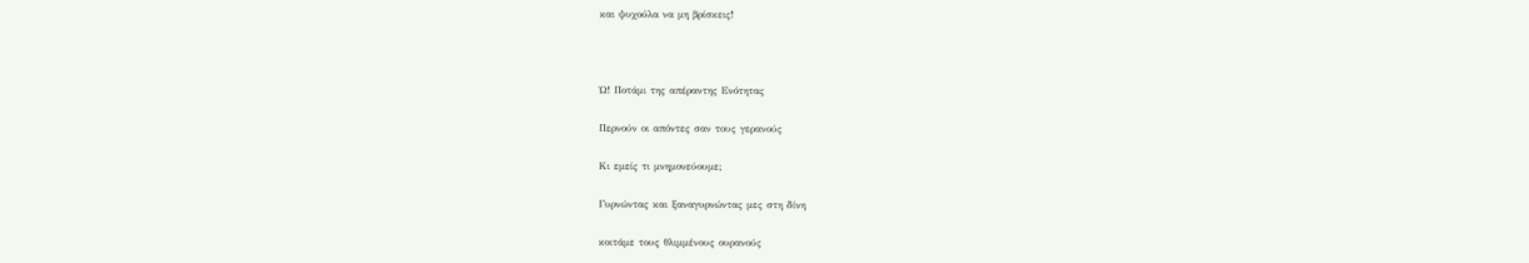και ψυχούλα να μη βρίσκεις!



Ώ! Ποτάμι της απέραντης Ενότητας

Περνούν οι απόντες σαν τους γερανούς

Κι εμείς τι μνημονεύουμε;

Γυρνώντας και ξαναγυρνώντας μες στη δίνη

κοιτάμε τους θλιμμένους ουρανούς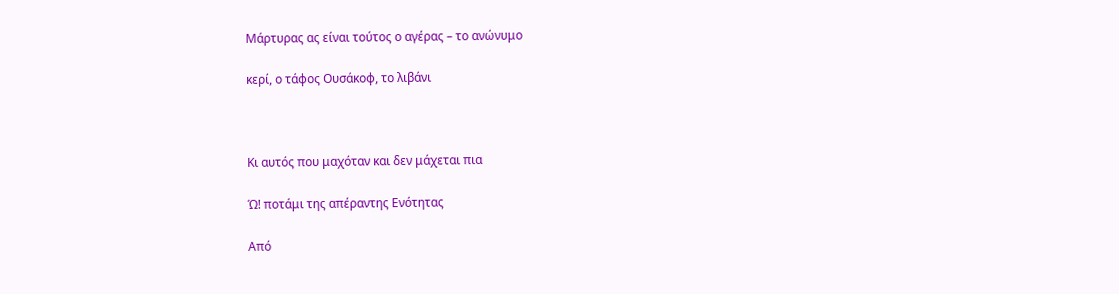Μάρτυρας ας είναι τούτος ο αγέρας – το ανώνυμο

κερί, ο τάφος Ουσάκοφ, το λιβάνι



Κι αυτός που μαχόταν και δεν μάχεται πια

Ώ! ποτάμι της απέραντης Ενότητας

Από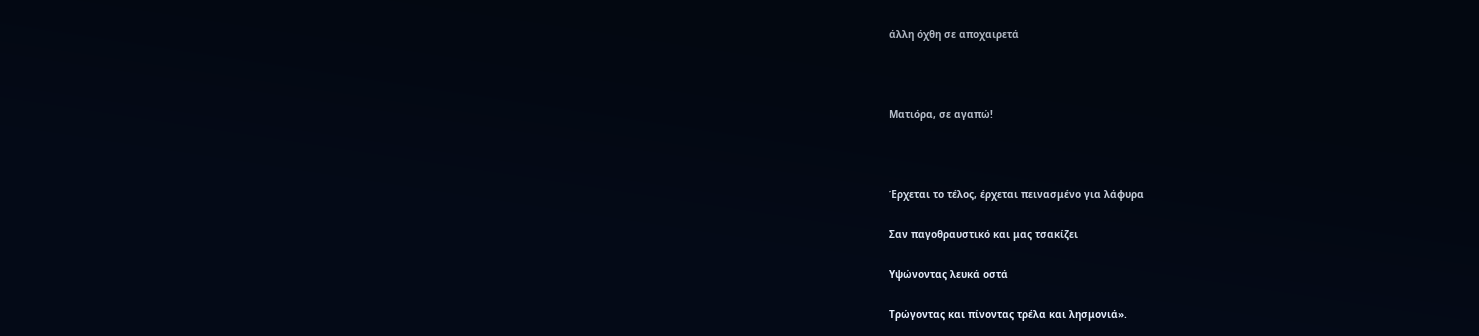άλλη όχθη σε αποχαιρετά



Ματιόρα, σε αγαπώ!



Έρχεται το τέλος, έρχεται πεινασμένο για λάφυρα

Σαν παγοθραυστικό και μας τσακίζει

Υψώνοντας λευκά οστά

Τρώγοντας και πίνοντας τρέλα και λησμονιά».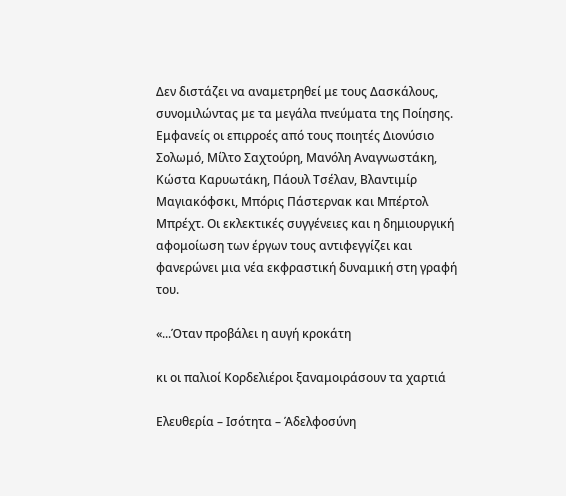Δεν διστάζει να αναμετρηθεί με τους Δασκάλους, συνομιλώντας με τα μεγάλα πνεύματα της Ποίησης. Εμφανείς οι επιρροές από τους ποιητές Διονύσιο Σολωμό, Μίλτο Σαχτούρη, Μανόλη Αναγνωστάκη, Κώστα Καρυωτάκη, Πάουλ Τσέλαν, Βλαντιμίρ Μαγιακόφσκι, Μπόρις Πάστερνακ και Μπέρτολ Μπρέχτ. Οι εκλεκτικές συγγένειες και η δημιουργική αφομοίωση των έργων τους αντιφεγγίζει και φανερώνει μια νέα εκφραστική δυναμική στη γραφή του.

«...Όταν προβάλει η αυγή κροκάτη

κι οι παλιοί Κορδελιέροι ξαναμοιράσουν τα χαρτιά

Ελευθερία – Ισότητα – Άδελφοσύνη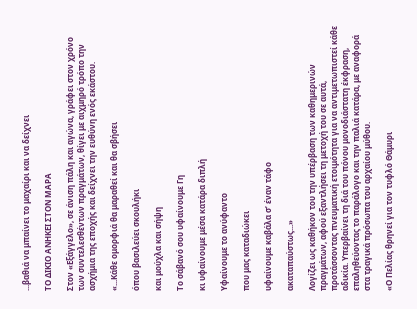...βαθιά να μπαίνει το μαχαίρι και να δείχνει

ΤΟ ΔΙΚΙΟ ΑΝΗΚΕΙ ΣΤΟΝ ΜΑΡΑ

Στον «Εξάγγελο», σε άνιση πάλη και αγώνα, γράφει στον χρόνο των συντελεσθέντων πραγμάτων, θίγει με αιχμηρό τρόπο την ασχήμια της εποχής και δείχνει την ευθύνη ενός εκάστου.

«...Κάθε ομορφιά θα μαραθεί και θα σβήσει

όπου βασιλεύει σκουλήκι

και μούχλα και σήψη

Το σάβανό σου υφαίνουμε Γη

κι υφαίνουμε μέσα κατάρα διπλή

Υφαίνουμε το ανύφαντο

που μας καταδιώκει

υφαίνουμε καβάλα σ’ έναν τάφο

ακαταπαύστως...»

Λογίζει ως καθήκον του την υπέρβαση των καθημερινών πραγμάτων, αφού εξαντλήσει τη μετοχή του σε αυτά, προτάσσοντας πνευματική ετοιμότητα για να αντιμετωπιστεί κάθε αδικία. Υπερβαίνει τη διά του πόνου μονοδιάστατη έκφραση, επαληθεύοντας το παράλογο και την παλιά κατάρα, με αναφορά στα τραγικά πρόσωπα του αρχαίου μύθου.

«Ο Πελίας θρηνεί για τον τυφλό Θάμυρι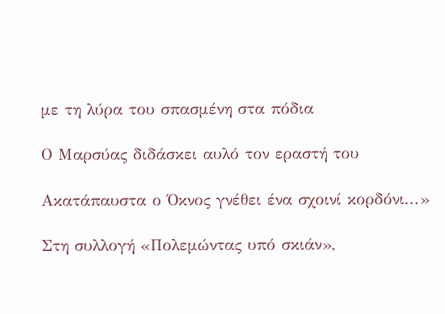με τη λύρα του σπασμένη στα πόδια

Ο Μαρσύας διδάσκει αυλό τον εραστή του

Ακατάπαυστα ο Όκνος γνέθει ένα σχοινί κορδόνι...»

Στη συλλογή «Πολεμώντας υπό σκιάν»,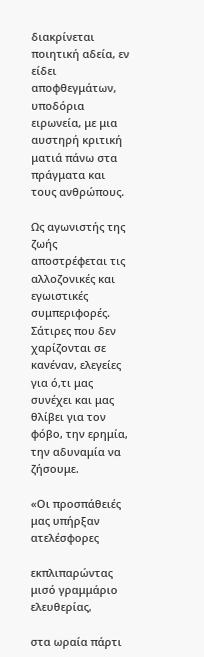διακρίνεται ποιητική αδεία, εν είδει αποφθεγμάτων, υποδόρια ειρωνεία, με μια αυστηρή κριτική ματιά πάνω στα πράγματα και τους ανθρώπους.

Ως αγωνιστής της ζωής αποστρέφεται τις αλλοζονικές και εγωιστικές συμπεριφορές. Σάτιρες που δεν χαρίζονται σε κανέναν, ελεγείες για ό,τι μας συνέχει και μας θλίβει για τον φόβο, την ερημία, την αδυναμία να ζήσουμε.

«Οι προσπάθειές μας υπήρξαν ατελέσφορες

εκπλιπαρώντας μισό γραμμάριο ελευθερίας,

στα ωραία πάρτι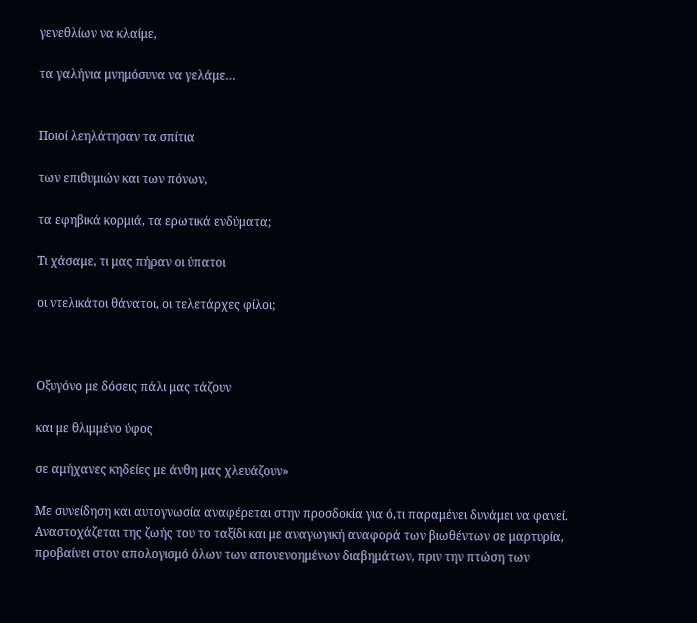γενεθλίων να κλαίμε,

τα γαλήνια μνημόσυνα να γελάμε…


Ποιοί λεηλάτησαν τα σπίτια

των επιθυμιών και των πόνων,

τα εφηβικά κορμιά, τα ερωτικά ενδύματα;

Τι χάσαμε, τι μας πήραν οι ύπατοι

οι ντελικάτοι θάνατοι, οι τελετάρχες φίλοι;



Οξυγόνο με δόσεις πάλι μας τάζουν

και με θλιμμένο ύφος

σε αμήχανες κηδείες με άνθη μας χλευάζουν»

Με συνείδηση και αυτογνωσία αναφέρεται στην προσδοκία για ό,τι παραμένει δυνάμει να φανεί. Αναστοχάζεται της ζωής του το ταξίδι και με αναγωγική αναφορά των βιωθέντων σε μαρτυρία, προβαίνει στον απολογισμό όλων των απονενοημένων διαβημάτων, πριν την πτώση των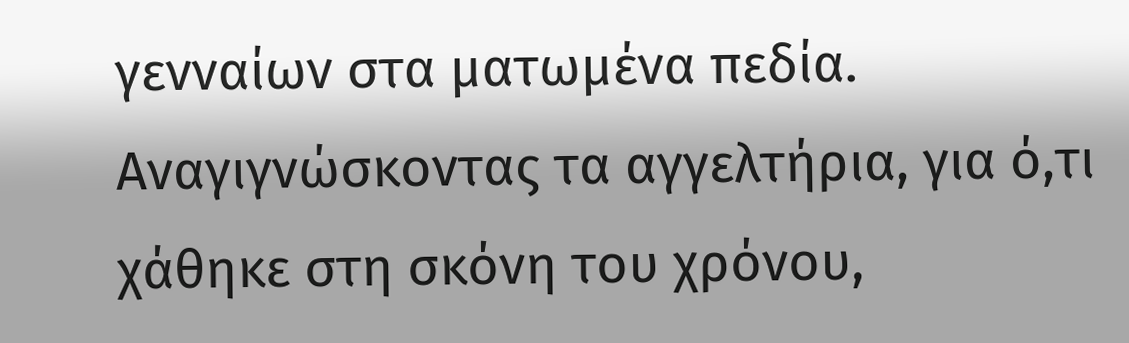γενναίων στα ματωμένα πεδία. Αναγιγνώσκοντας τα αγγελτήρια, για ό,τι χάθηκε στη σκόνη του χρόνου,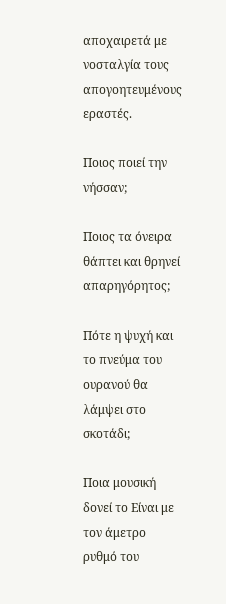αποχαιρετά με νοσταλγία τους απογοητευμένους εραστές.

Ποιος ποιεί την νήσσαν;

Ποιος τα όνειρα θάπτει και θρηνεί απαρηγόρητος;

Πότε η ψυχή και το πνεύμα του ουρανού θα λάμψει στο σκοτάδι;

Ποια μουσική δονεί το Είναι με τον άμετρο ρυθμό του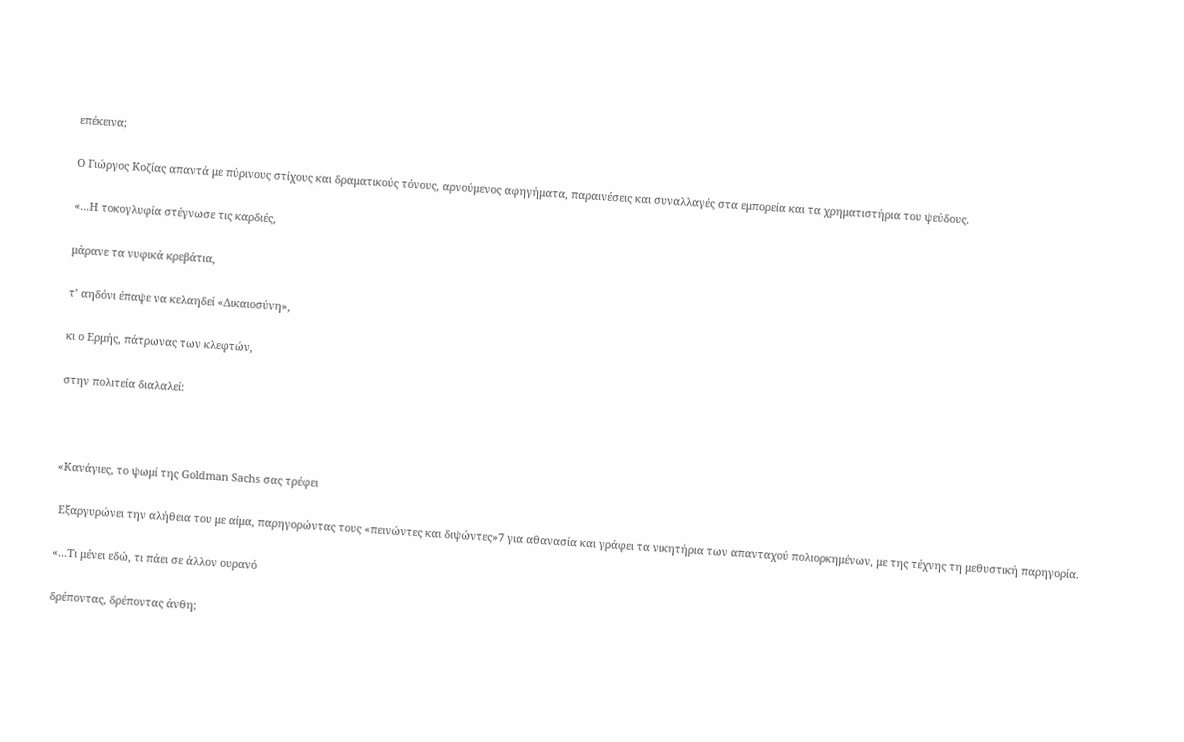επέκεινα;

Ο Γιώργος Κοζίας απαντά με πύρινους στίχους και δραματικούς τόνους, αρνούμενος αφηγήματα, παραινέσεις και συναλλαγές στα εμπορεία και τα χρηματιστήρια του ψεύδους.

«...Η τοκογλυφία στέγνωσε τις καρδιές,

μάρανε τα νυφικά κρεβάτια,

τ’ αηδόνι έπαψε να κελαηδεί «Δικαιοσύνη»,

κι ο Ερμής, πάτρωνας των κλεφτών,

στην πολιτεία διαλαλεί:



«Κανάγιες, το ψωμί της Goldman Sachs σας τρέφει

 Εξαργυρώνει την αλήθεια του με αίμα, παρηγορώντας τους «πεινώντες και διψώντες»7 για αθανασία και γράφει τα νικητήρια των απανταχού πολιορκημένων, με της τέχνης τη μεθυστική παρηγορία.

«...Τι μένει εδώ, τι πάει σε άλλον ουρανό

δρέποντας, δρέποντας άνθη;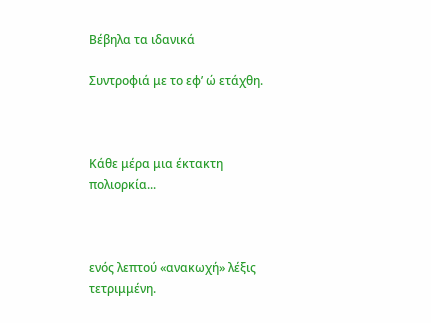Βέβηλα τα ιδανικά

Συντροφιά με το εφ’ ώ ετάχθη.



Κάθε μέρα μια έκτακτη πολιορκία...



ενός λεπτού «ανακωχή» λέξις τετριμμένη.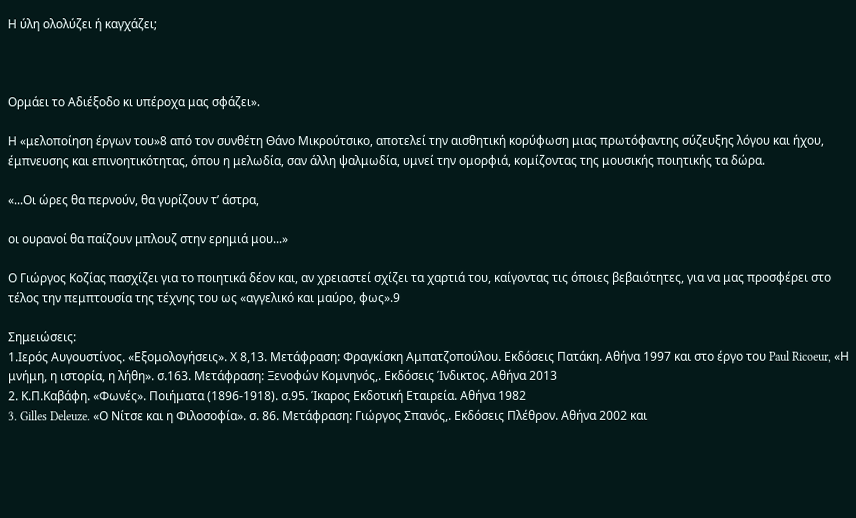Η ύλη ολολύζει ή καγχάζει;



Ορμάει το Αδιέξοδο κι υπέροχα μας σφάζει».

Η «μελοποίηση έργων του»8 από τον συνθέτη Θάνο Μικρούτσικο, αποτελεί την αισθητική κορύφωση μιας πρωτόφαντης σύζευξης λόγου και ήχου, έμπνευσης και επινοητικότητας, όπου η μελωδία, σαν άλλη ψαλμωδία, υμνεί την ομορφιά, κομίζοντας της μουσικής ποιητικής τα δώρα.

«...Οι ώρες θα περνούν, θα γυρίζουν τ’ άστρα,

οι ουρανοί θα παίζουν μπλουζ στην ερημιά μου...»

Ο Γιώργος Κοζίας πασχίζει για το ποιητικά δέον και, αν χρειαστεί σχίζει τα χαρτιά του, καίγοντας τις όποιες βεβαιότητες, για να μας προσφέρει στο τέλος την πεμπτουσία της τέχνης του ως «αγγελικό και μαύρο, φως».9

Σημειώσεις:
1.Ιερός Αυγουστίνος. «Εξομολογήσεις». Χ 8,13. Μετάφραση: Φραγκίσκη Αμπατζοπούλου. Εκδόσεις Πατάκη. Αθήνα 1997 και στο έργο του Paul Ricoeur, «Η μνήμη, η ιστορία, η λήθη». σ.163. Μετάφραση: Ξενοφών Κομνηνός,. Εκδόσεις Ίνδικτος. Αθήνα 2013
2. Κ.Π.Καβάφη. «Φωνές». Ποιήματα (1896-1918). σ.95. Ίκαρος Εκδοτική Εταιρεία. Αθήνα 1982
3. Gilles Deleuze. «Ο Νίτσε και η Φιλοσοφία». σ. 86. Μετάφραση: Γιώργος Σπανός,. Εκδόσεις Πλέθρον. Αθήνα 2002 και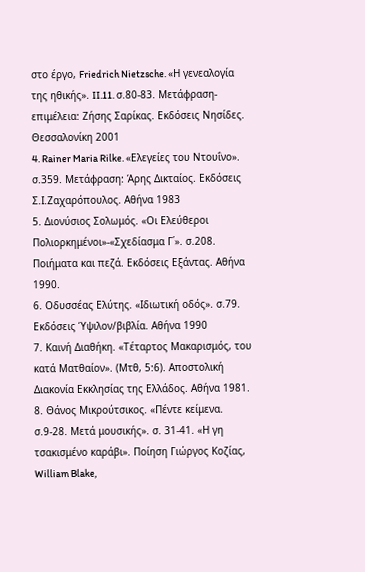στο έργο, Friedrich Nietzsche. «Η γενεαλογία της ηθικής». II.11. σ.80-83. Μετάφραση-επιμέλεια: Ζήσης Σαρίκας. Εκδόσεις Νησίδες. Θεσσαλονίκη 2001
4. Rainer Maria Rilke. «Ελεγείες του Ντουΐνο». σ.359. Μετάφραση: Άρης Δικταίος. Εκδόσεις Σ.Ι.Ζαχαρόπουλος. Αθήνα 1983
5. Διονύσιος Σολωμός. «Οι Ελεύθεροι Πολιορκημένοι»-«Σχεδίασμα Γ΄». σ.208. Ποιήματα και πεζά. Εκδόσεις Εξάντας. Αθήνα 1990.
6. Οδυσσέας Ελύτης. «Ιδιωτική οδός». σ.79. Εκδόσεις Ύψιλον/βιβλία. Αθήνα 1990
7. Καινή Διαθήκη. «Τέταρτος Μακαρισμός, του κατά Ματθαίον». (Μτθ, 5:6). Αποστολική Διακονία Εκκλησίας της Ελλάδος. Αθήνα 1981.
8. Θάνος Μικρούτσικος. «Πέντε κείμενα. σ.9-28. Μετά μουσικής». σ. 31-41. «Η γη τσακισμένο καράβι». Ποίηση Γιώργος Κοζίας, William Blake,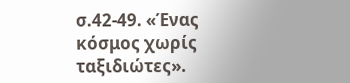σ.42-49. «Ένας κόσμος χωρίς ταξιδιώτες».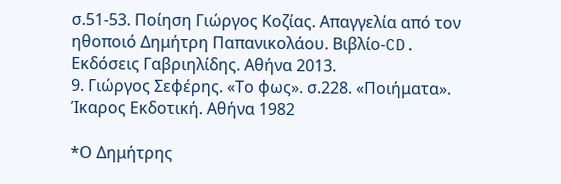σ.51-53. Ποίηση Γιώργος Κοζίας. Απαγγελία από τον ηθοποιό Δημήτρη Παπανικολάου. Βιβλίο-CD. Εκδόσεις Γαβριηλίδης. Αθήνα 2013.
9. Γιώργος Σεφέρης. «Το φως». σ.228. «Ποιήματα». Ίκαρος Εκδοτική. Αθήνα 1982

*Ο Δημήτρης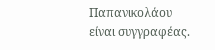Παπανικολάου είναι συγγραφέας.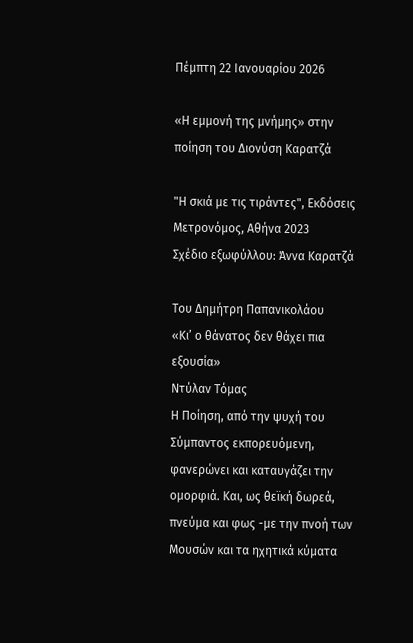Πέμπτη 22 Ιανουαρίου 2026

«Η εμμονή της μνήμης» στην ποίηση του Διονύση Καρατζά

"Η σκιά με τις τιράντες", Εκδόσεις Μετρονόμος, Αθήνα 2023
Σχέδιο εξωφύλλου: Άννα Καρατζά

Του Δημήτρη Παπανικολάου
«Κι’ ο θάνατος δεν θάχει πια εξουσία»
Ντύλαν Τόμας
Η Ποίηση, από την ψυχή του Σύμπαντος εκπορευόμενη, φανερώνει και καταυγάζει την ομορφιά. Και, ως θεϊκή δωρεά, πνεύμα και φως -με την πνοή των Μουσών και τα ηχητικά κύματα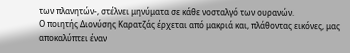των πλανητών-, στέλνει μηνύματα σε κάθε νοσταλγό των ουρανών.
Ο ποιητής Διονύσης Καρατζάς έρχεται από μακριά και, πλάθοντας εικόνες, μας αποκαλύπτει έναν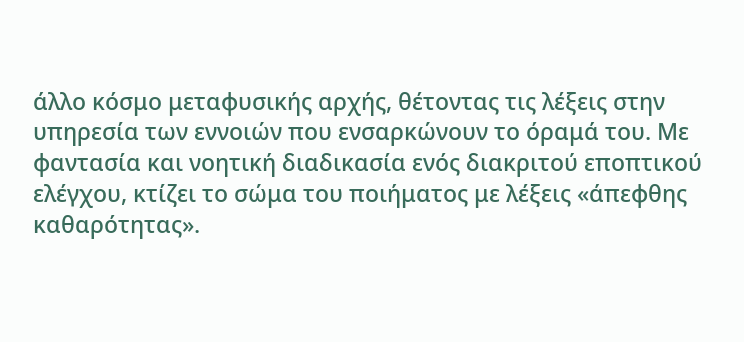άλλο κόσμο μεταφυσικής αρχής, θέτοντας τις λέξεις στην υπηρεσία των εννοιών που ενσαρκώνουν το όραμά του. Με φαντασία και νοητική διαδικασία ενός διακριτού εποπτικού ελέγχου, κτίζει το σώμα του ποιήματος με λέξεις «άπεφθης καθαρότητας».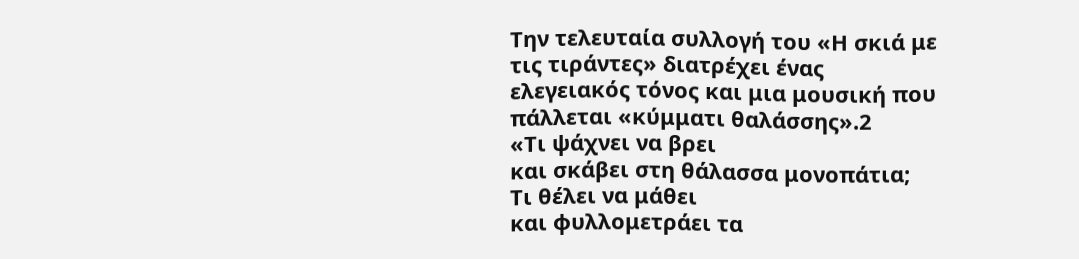Την τελευταία συλλογή του «Η σκιά με τις τιράντες» διατρέχει ένας ελεγειακός τόνος και μια μουσική που πάλλεται «κύμματι θαλάσσης».2
«Τι ψάχνει να βρει
και σκάβει στη θάλασσα μονοπάτια;
Τι θέλει να μάθει
και φυλλομετράει τα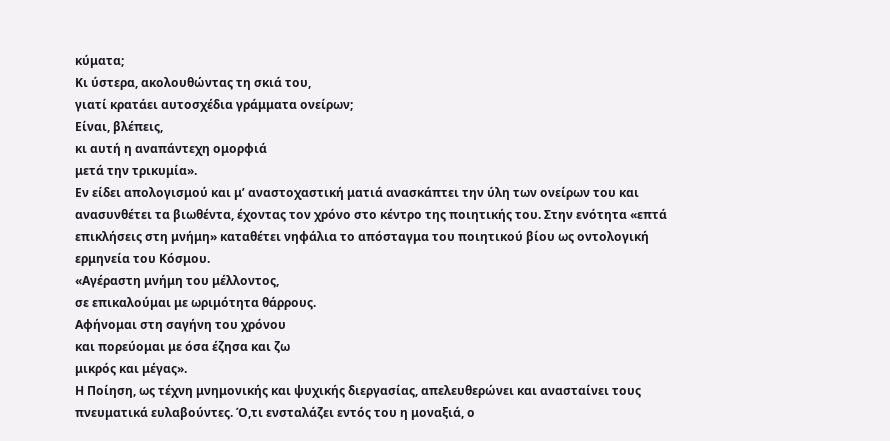κύματα;
Κι ύστερα, ακολουθώντας τη σκιά του,
γιατί κρατάει αυτοσχέδια γράμματα ονείρων;
Είναι, βλέπεις,
κι αυτή η αναπάντεχη ομορφιά
μετά την τρικυμία».
Εν είδει απολογισμού και μ’ αναστοχαστική ματιά ανασκάπτει την ύλη των ονείρων του και ανασυνθέτει τα βιωθέντα, έχοντας τον χρόνο στο κέντρο της ποιητικής του. Στην ενότητα «επτά επικλήσεις στη μνήμη» καταθέτει νηφάλια το απόσταγμα του ποιητικού βίου ως οντολογική ερμηνεία του Κόσμου.
«Αγέραστη μνήμη του μέλλοντος,
σε επικαλούμαι με ωριμότητα θάρρους.
Αφήνομαι στη σαγήνη του χρόνου
και πορεύομαι με όσα έζησα και ζω
μικρός και μέγας».
Η Ποίηση, ως τέχνη μνημονικής και ψυχικής διεργασίας, απελευθερώνει και ανασταίνει τους πνευματικά ευλαβούντες. Ό,τι ενσταλάζει εντός του η μοναξιά, ο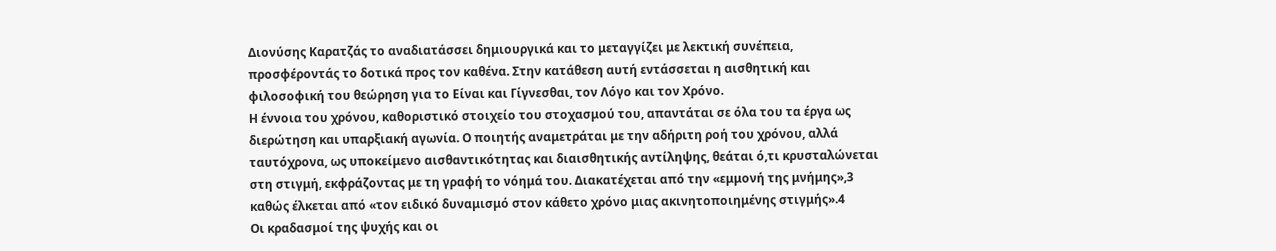Διονύσης Καρατζάς το αναδιατάσσει δημιουργικά και το μεταγγίζει με λεκτική συνέπεια, προσφέροντάς το δοτικά προς τον καθένα. Στην κατάθεση αυτή εντάσσεται η αισθητική και φιλοσοφική του θεώρηση για το Είναι και Γίγνεσθαι, τον Λόγο και τον Χρόνο.
Η έννοια του χρόνου, καθοριστικό στοιχείο του στοχασμού του, απαντάται σε όλα του τα έργα ως διερώτηση και υπαρξιακή αγωνία. Ο ποιητής αναμετράται με την αδήριτη ροή του χρόνου, αλλά ταυτόχρονα, ως υποκείμενο αισθαντικότητας και διαισθητικής αντίληψης, θεάται ό,τι κρυσταλώνεται στη στιγμή, εκφράζοντας με τη γραφή το νόημά του. Διακατέχεται από την «εμμονή της μνήμης»,3 καθώς έλκεται από «τον ειδικό δυναμισμό στον κάθετο χρόνο μιας ακινητοποιημένης στιγμής».4
Οι κραδασμοί της ψυχής και οι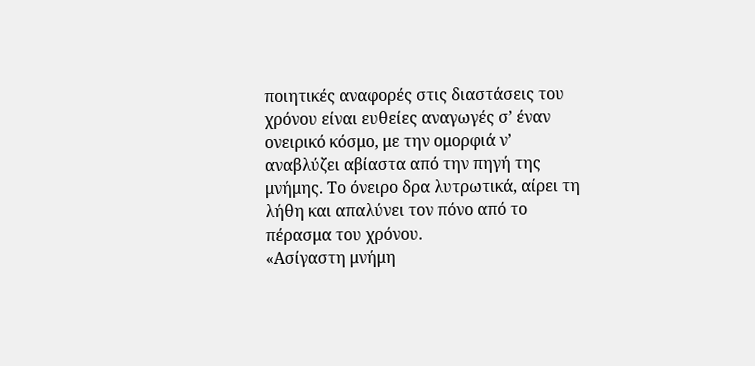ποιητικές αναφορές στις διαστάσεις του χρόνου είναι ευθείες αναγωγές σ’ έναν ονειρικό κόσμο, με την ομορφιά ν’ αναβλύζει αβίαστα από την πηγή της μνήμης. Το όνειρο δρα λυτρωτικά, αίρει τη λήθη και απαλύνει τον πόνο από το πέρασμα του χρόνου.
«Ασίγαστη μνήμη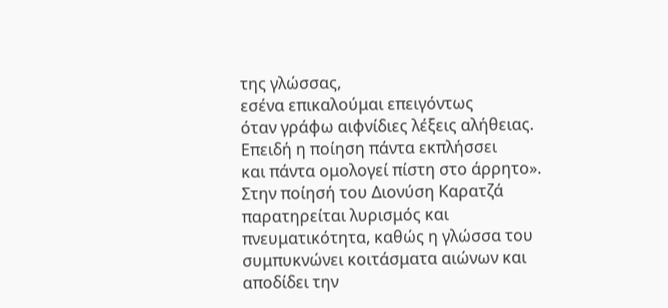της γλώσσας,
εσένα επικαλούμαι επειγόντως
όταν γράφω αιφνίδιες λέξεις αλήθειας.
Επειδή η ποίηση πάντα εκπλήσσει
και πάντα ομολογεί πίστη στο άρρητο».
Στην ποίησή του Διονύση Καρατζά παρατηρείται λυρισμός και πνευματικότητα, καθώς η γλώσσα του συμπυκνώνει κοιτάσματα αιώνων και αποδίδει την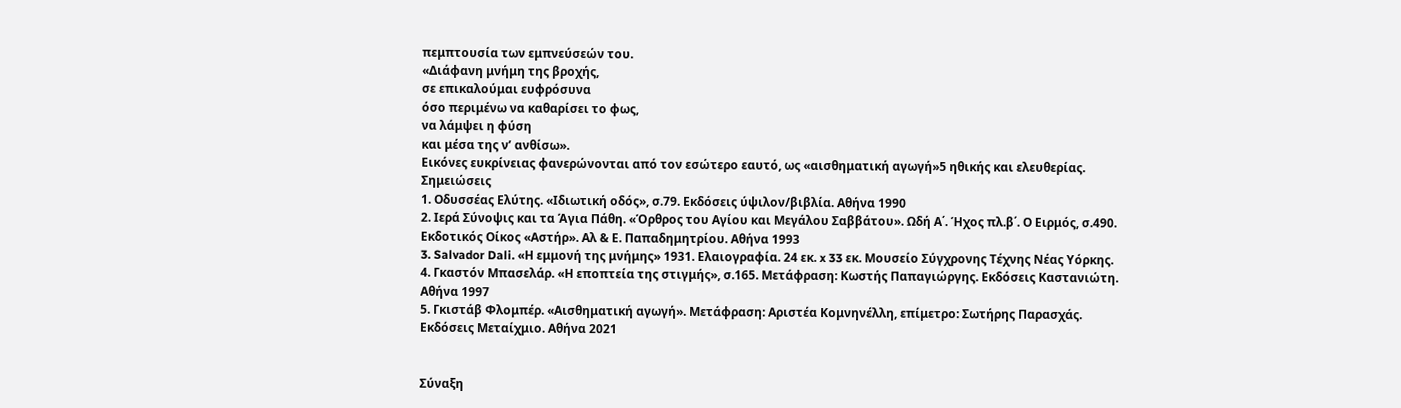πεμπτουσία των εμπνεύσεών του.
«Διάφανη μνήμη της βροχής,
σε επικαλούμαι ευφρόσυνα
όσο περιμένω να καθαρίσει το φως,
να λάμψει η φύση
και μέσα της ν’ ανθίσω».
Εικόνες ευκρίνειας φανερώνονται από τον εσώτερο εαυτό, ως «αισθηματική αγωγή»5 ηθικής και ελευθερίας.
Σημειώσεις
1. Οδυσσέας Ελύτης. «Ιδιωτική οδός», σ.79. Εκδόσεις ύψιλον/βιβλία. Αθήνα 1990
2. Ιερά Σύνοψις και τα Άγια Πάθη. «Όρθρος του Αγίου και Μεγάλου Σαββάτου». Ωδή Α΄. Ήχος πλ.β΄. Ο Ειρμός, σ.490. Εκδοτικός Οίκος «Αστήρ». Αλ & Ε. Παπαδημητρίου. Αθήνα 1993
3. Salvador Dali. «Η εμμονή της μνήμης» 1931. Ελαιογραφία. 24 εκ. x 33 εκ. Μουσείο Σύγχρονης Τέχνης Νέας Υόρκης.
4. Γκαστόν Μπασελάρ. «Η εποπτεία της στιγμής», σ.165. Μετάφραση: Κωστής Παπαγιώργης. Εκδόσεις Καστανιώτη. Αθήνα 1997
5. Γκιστάβ Φλομπέρ. «Αισθηματική αγωγή». Μετάφραση: Αριστέα Κομνηνέλλη, επίμετρο: Σωτήρης Παρασχάς. Εκδόσεις Μεταίχμιο. Αθήνα 2021


Σύναξη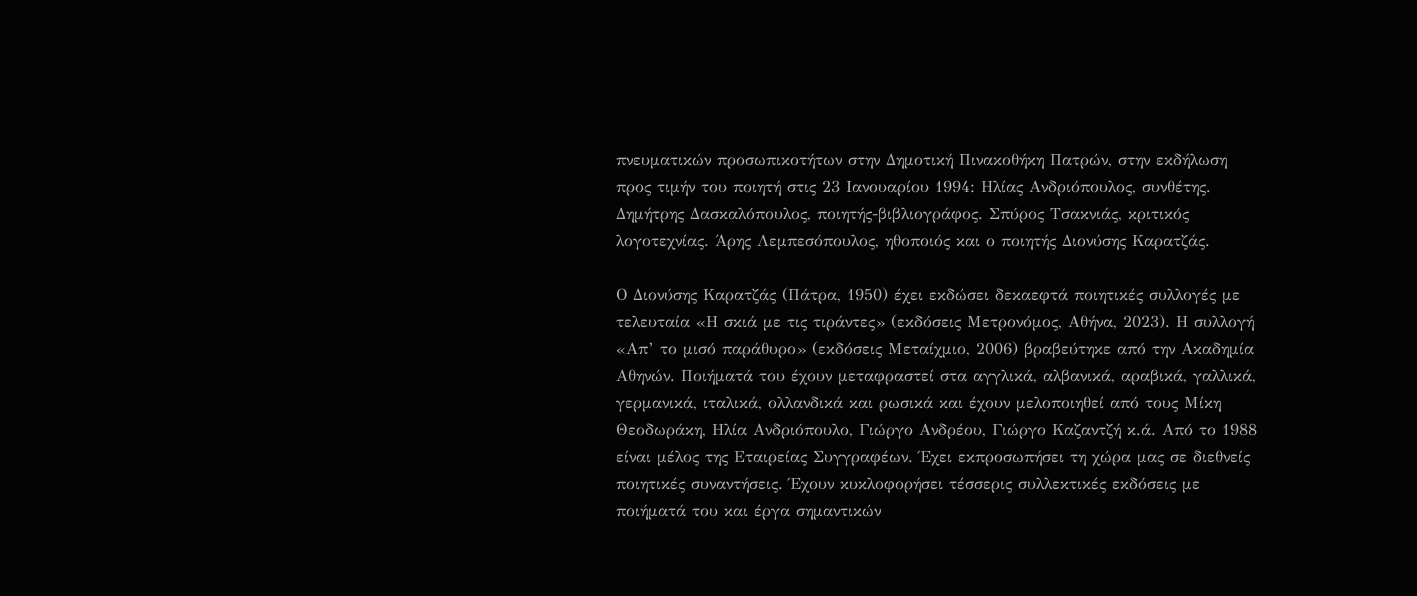πνευματικών προσωπικοτήτων στην Δημοτική Πινακοθήκη Πατρών, στην εκδήλωση προς τιμήν του ποιητή στις 23 Ιανουαρίου 1994: Ηλίας Ανδριόπουλος, συνθέτης. Δημήτρης Δασκαλόπουλος, ποιητής-βιβλιογράφος. Σπύρος Τσακνιάς, κριτικός λογοτεχνίας. Άρης Λεμπεσόπουλος, ηθοποιός και ο ποιητής Διονύσης Καρατζάς.

Ο Διονύσης Καρατζάς (Πάτρα, 1950) έχει εκδώσει δεκαεφτά ποιητικές συλλογές με τελευταία «Η σκιά με τις τιράντες» (εκδόσεις Μετρονόμος, Αθήνα, 2023). Η συλλογή «Απ’ το μισό παράθυρο» (εκδόσεις Μεταίχμιο, 2006) βραβεύτηκε από την Ακαδημία Αθηνών. Ποιήματά του έχουν μεταφραστεί στα αγγλικά, αλβανικά, αραβικά, γαλλικά, γερμανικά, ιταλικά, ολλανδικά και ρωσικά και έχουν μελοποιηθεί από τους Μίκη Θεοδωράκη, Ηλία Ανδριόπουλο, Γιώργο Ανδρέου, Γιώργο Καζαντζή κ.ά. Από το 1988 είναι μέλος της Εταιρείας Συγγραφέων. Έχει εκπροσωπήσει τη χώρα μας σε διεθνείς ποιητικές συναντήσεις. Έχουν κυκλοφορήσει τέσσερις συλλεκτικές εκδόσεις με ποιήματά του και έργα σημαντικών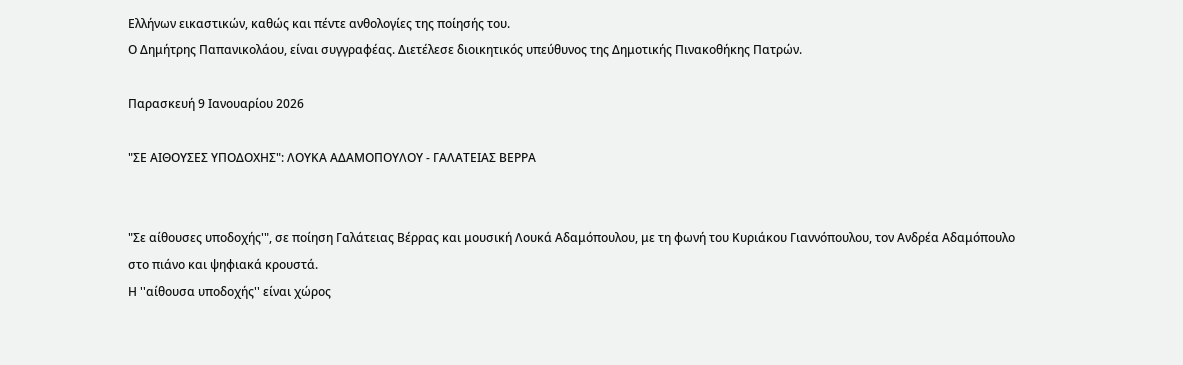Ελλήνων εικαστικών, καθώς και πέντε ανθολογίες της ποίησής του.
Ο Δημήτρης Παπανικολάου, είναι συγγραφέας. Διετέλεσε διοικητικός υπεύθυνος της Δημοτικής Πινακοθήκης Πατρών.

Παρασκευή 9 Ιανουαρίου 2026

"ΣΕ ΑΙΘΟΥΣΕΣ ΥΠΟΔΟΧΗΣ": ΛΟΥΚΑ ΑΔΑΜΟΠΟΥΛΟΥ - ΓΑΛΑΤΕΙΑΣ ΒΕΡΡΑ


"Σε αίθουσες υποδοχής'", σε ποίηση Γαλάτειας Βέρρας και μουσική Λουκά Αδαμόπουλου, με τη φωνή του Κυριάκου Γιαννόπουλου, τον Ανδρέα Αδαμόπουλο στο πιάνο και ψηφιακά κρουστά.
Η ''αίθουσα υποδοχής'' είναι χώρος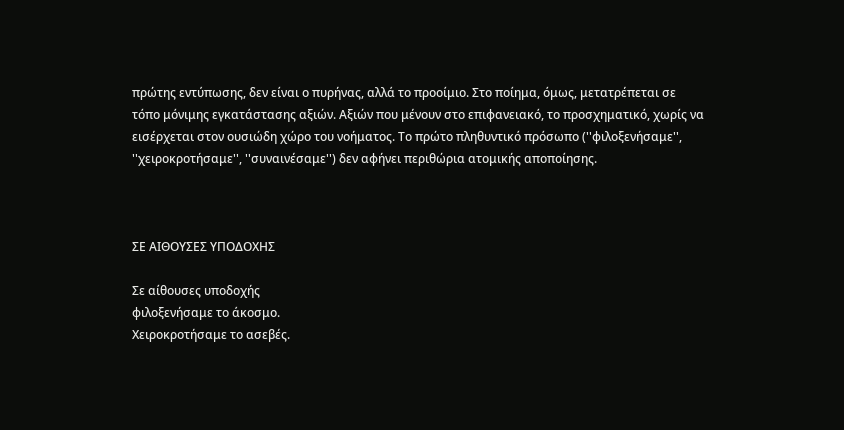πρώτης εντύπωσης, δεν είναι ο πυρήνας, αλλά το προοίμιο. Στο ποίημα, όμως, μετατρέπεται σε τόπο μόνιμης εγκατάστασης αξιών. Αξιών που μένουν στο επιφανειακό, το προσχηματικό, χωρίς να εισέρχεται στον ουσιώδη χώρο του νοήματος. Το πρώτο πληθυντικό πρόσωπο (''φιλοξενήσαμε'', ''χειροκροτήσαμε'', ''συναινέσαμε'') δεν αφήνει περιθώρια ατομικής αποποίησης.



ΣΕ ΑΙΘΟΥΣΕΣ ΥΠΟΔΟΧΗΣ

Σε αίθουσες υποδοχής
φιλοξενήσαμε το άκοσμο.
Χειροκροτήσαμε το ασεβές.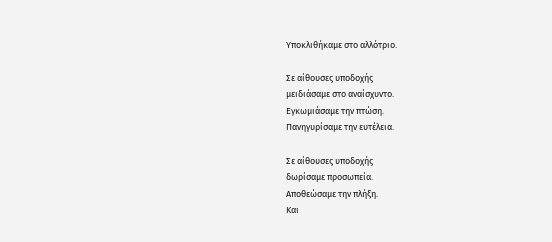Υποκλιθήκαμε στο αλλότριο.

Σε αίθουσες υποδοχής
μειδιάσαμε στο αναίσχυντο.
Εγκωμιάσαμε την πτώση.
Πανηγυρίσαμε την ευτέλεια.

Σε αίθουσες υποδοχής
δωρίσαμε προσωπεία.
Αποθεώσαμε την πλήξη.
Και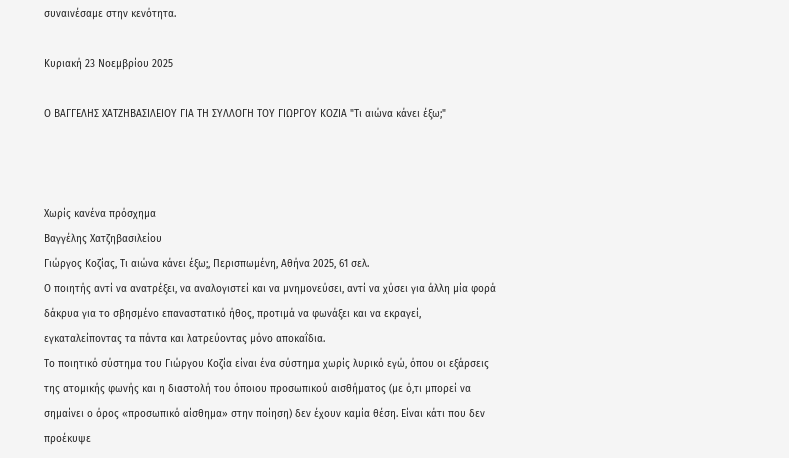συναινέσαμε στην κενότητα.

Κυριακή 23 Νοεμβρίου 2025

Ο ΒΑΓΓΕΛΗΣ ΧΑΤΖΗΒΑΣΙΛΕΙΟΥ ΓΙΑ ΤΗ ΣΥΛΛΟΓΗ ΤΟΥ ΓΙΩΡΓΟΥ ΚΟΖΙΑ "Τι αιώνα κάνει έξω;"



Χωρίς κανένα πρόσχημα
Βαγγέλης Χατζηβασιλείου
Γιώργος Κοζίας, Τι αιώνα κάνει έξω;, Περισπωμένη, Αθήνα 2025, 61 σελ.
Ο ποιητής αντί να ανατρέξει, να αναλογιστεί και να μνημονεύσει, αντί να χύσει για άλλη μία φορά δάκρυα για το σβησμένο επαναστατικό ήθος, προτιμά να φωνάξει και να εκραγεί, εγκαταλείποντας τα πάντα και λατρεύοντας μόνο αποκαΐδια.
Το ποιητικό σύστημα του Γιώργου Κοζία είναι ένα σύστημα χωρίς λυρικό εγώ, όπου οι εξάρσεις της ατομικής φωνής και η διαστολή του όποιου προσωπικού αισθήματος (με ό,τι μπορεί να σημαίνει ο όρος «προσωπικό αίσθημα» στην ποίηση) δεν έχουν καμία θέση. Είναι κάτι που δεν προέκυψε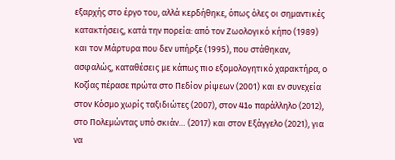εξαρχής στο έργο του, αλλά κερδήθηκε, όπως όλες οι σημαντικές κατακτήσεις, κατά την πορεία: από τον Ζωολογικό κήπο (1989) και τον Μάρτυρα που δεν υπήρξε (1995), που στάθηκαν, ασφαλώς, καταθέσεις με κάπως πιο εξομολογητικό χαρακτήρα, ο Kοζίας πέρασε πρώτα στο Πεδίον ρίψεων (2001) και εν συνεχεία στον Κόσμο χωρίς ταξιδιώτες (2007), στον 41o παράλληλο (2012), στο Πολεμώντας υπό σκιάν… (2017) και στον Εξάγγελο (2021), για να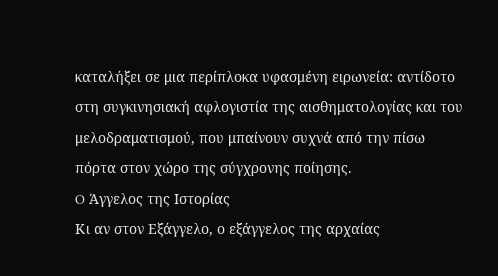καταλήξει σε μια περίπλοκα υφασμένη ειρωνεία: αντίδοτο στη συγκινησιακή αφλογιστία της αισθηματολογίας και του μελοδραματισμού, που μπαίνουν συχνά από την πίσω πόρτα στον χώρο της σύγχρονης ποίησης.
O Άγγελος της Ιστορίας
Κι αν στον Εξάγγελο, ο εξάγγελος της αρχαίας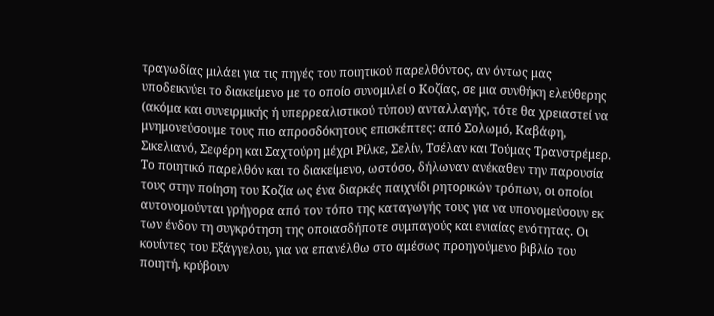τραγωδίας μιλάει για τις πηγές του ποιητικού παρελθόντος, αν όντως μας υποδεικνύει το διακείμενο με το οποίο συνομιλεί ο Κοζίας, σε μια συνθήκη ελεύθερης (ακόμα και συνειρμικής ή υπερρεαλιστικού τύπου) ανταλλαγής, τότε θα χρειαστεί να μνημονεύσουμε τους πιο απροσδόκητους επισκέπτες: από Σολωμό, Καβάφη, Σικελιανό, Σεφέρη και Σαχτούρη μέχρι Ρίλκε, Σελίν, Τσέλαν και Τούμας Τρανστρέμερ. Το ποιητικό παρελθόν και το διακείμενο, ωστόσο, δήλωναν ανέκαθεν την παρουσία τους στην ποίηση του Κοζία ως ένα διαρκές παιχνίδι ρητορικών τρόπων, οι οποίοι αυτονομούνται γρήγορα από τον τόπο της καταγωγής τους για να υπονομεύσουν εκ των ένδον τη συγκρότηση της οποιασδήποτε συμπαγούς και ενιαίας ενότητας. Οι κουίντες του Εξάγγελου, για να επανέλθω στο αμέσως προηγούμενο βιβλίο του ποιητή, κρύβουν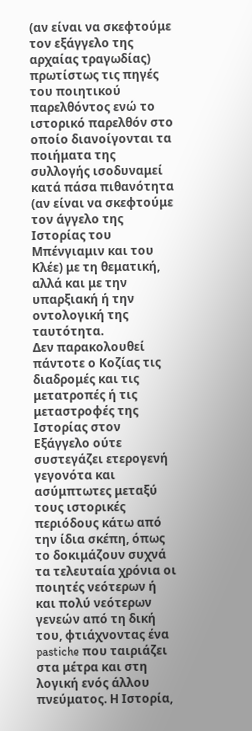(αν είναι να σκεφτούμε τον εξάγγελο της αρχαίας τραγωδίας) πρωτίστως τις πηγές του ποιητικού παρελθόντος ενώ το ιστορικό παρελθόν στο οποίο διανοίγονται τα ποιήματα της συλλογής ισοδυναμεί κατά πάσα πιθανότητα (αν είναι να σκεφτούμε τον άγγελο της Ιστορίας του Μπένγιαμιν και του Κλέε) με τη θεματική, αλλά και με την υπαρξιακή ή την οντολογική της ταυτότητα.
Δεν παρακολουθεί πάντοτε ο Κοζίας τις διαδρομές και τις μετατροπές ή τις μεταστροφές της Ιστορίας στον Εξάγγελο ούτε συστεγάζει ετερογενή γεγονότα και ασύμπτωτες μεταξύ τους ιστορικές περιόδους κάτω από την ίδια σκέπη, όπως το δοκιμάζουν συχνά τα τελευταία χρόνια οι ποιητές νεότερων ή και πολύ νεότερων γενεών από τη δική του, φτιάχνοντας ένα pastiche που ταιριάζει στα μέτρα και στη λογική ενός άλλου πνεύματος. Η Ιστορία,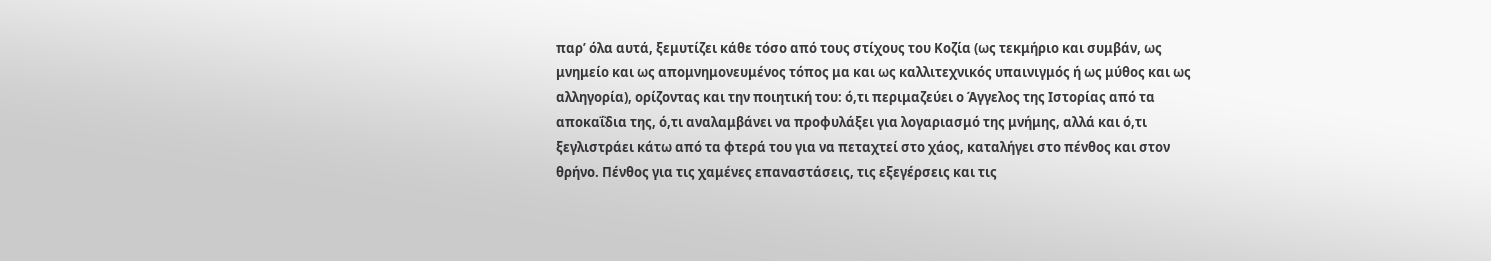παρ’ όλα αυτά, ξεμυτίζει κάθε τόσο από τους στίχους του Κοζία (ως τεκμήριο και συμβάν, ως μνημείο και ως απομνημονευμένος τόπος μα και ως καλλιτεχνικός υπαινιγμός ή ως μύθος και ως αλληγορία), ορίζοντας και την ποιητική του: ό,τι περιμαζεύει ο Άγγελος της Ιστορίας από τα αποκαΐδια της, ό,τι αναλαμβάνει να προφυλάξει για λογαριασμό της μνήμης, αλλά και ό,τι ξεγλιστράει κάτω από τα φτερά του για να πεταχτεί στο χάος, καταλήγει στο πένθος και στον θρήνο. Πένθος για τις χαμένες επαναστάσεις, τις εξεγέρσεις και τις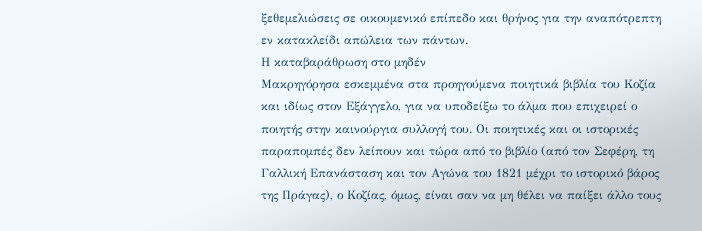ξεθεμελιώσεις σε οικουμενικό επίπεδο και θρήνος για την αναπότρεπτη εν κατακλείδι απώλεια των πάντων.
Η καταβαράθρωση στο μηδέν
Μακρηγόρησα εσκεμμένα στα προηγούμενα ποιητικά βιβλία του Κοζία και ιδίως στον Εξάγγελο, για να υποδείξω το άλμα που επιχειρεί ο ποιητής στην καινούργια συλλογή του. Οι ποιητικές και οι ιστορικές παραπομπές δεν λείπουν και τώρα από το βιβλίο (από τον Σεφέρη, τη Γαλλική Επανάσταση και τον Αγώνα του 1821 μέχρι το ιστορικό βάρος της Πράγας), ο Κοζίας, όμως, είναι σαν να μη θέλει να παίξει άλλο τους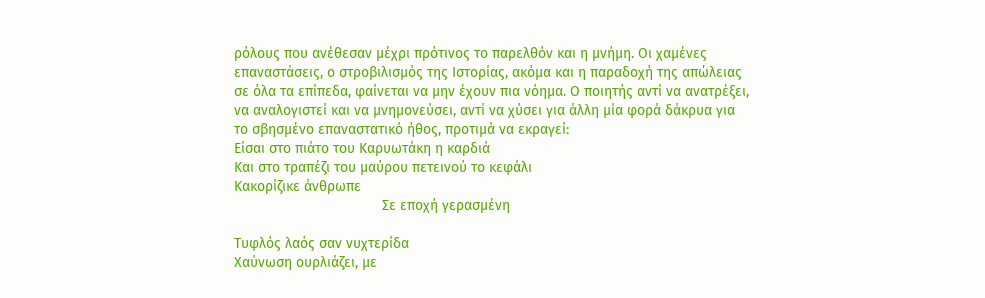ρόλους που ανέθεσαν μέχρι πρότινος το παρελθόν και η μνήμη. Οι χαμένες επαναστάσεις, ο στροβιλισμός της Ιστορίας, ακόμα και η παραδοχή της απώλειας σε όλα τα επίπεδα, φαίνεται να μην έχουν πια νόημα. Ο ποιητής αντί να ανατρέξει, να αναλογιστεί και να μνημονεύσει, αντί να χύσει για άλλη μία φορά δάκρυα για το σβησμένο επαναστατικό ήθος, προτιμά να εκραγεί:
Είσαι στο πιάτο του Καρυωτάκη η καρδιά
Και στο τραπέζι του μαύρου πετεινού το κεφάλι
Κακορίζικε άνθρωπε
                                     Σε εποχή γερασμένη

Τυφλός λαός σαν νυχτερίδα
Χαύνωση ουρλιάζει, με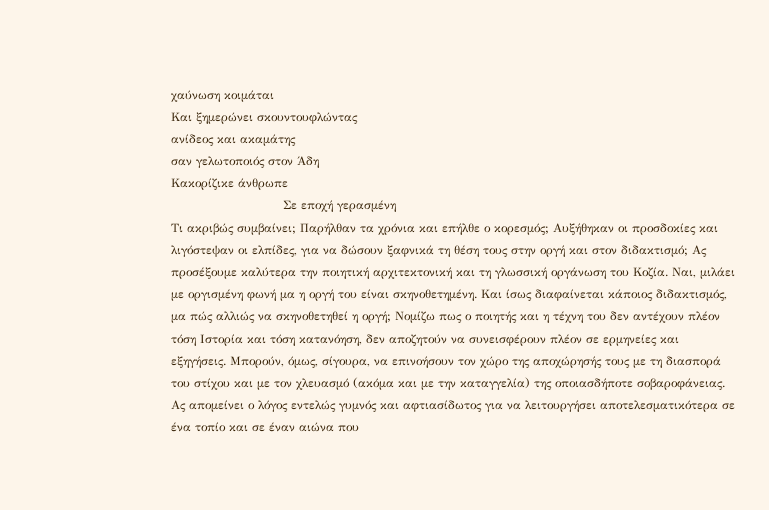χαύνωση κοιμάται
Και ξημερώνει σκουντουφλώντας
ανίδεος και ακαμάτης
σαν γελωτοποιός στον Άδη
Κακορίζικε άνθρωπε
                            Σε εποχή γερασμένη
Τι ακριβώς συμβαίνει; Παρήλθαν τα χρόνια και επήλθε ο κορεσμός; Αυξήθηκαν οι προσδοκίες και λιγόστεψαν οι ελπίδες, για να δώσουν ξαφνικά τη θέση τους στην οργή και στον διδακτισμό; Ας προσέξουμε καλύτερα την ποιητική αρχιτεκτονική και τη γλωσσική οργάνωση του Κοζία. Ναι, μιλάει με οργισμένη φωνή μα η οργή του είναι σκηνοθετημένη. Και ίσως διαφαίνεται κάποιος διδακτισμός, μα πώς αλλιώς να σκηνοθετηθεί η οργή; Νομίζω πως ο ποιητής και η τέχνη του δεν αντέχουν πλέον τόση Ιστορία και τόση κατανόηση, δεν αποζητούν να συνεισφέρουν πλέον σε ερμηνείες και εξηγήσεις. Μπορούν, όμως, σίγουρα, να επινοήσουν τον χώρο της αποχώρησής τους με τη διασπορά του στίχου και με τον χλευασμό (ακόμα και με την καταγγελία) της οποιασδήποτε σοβαροφάνειας. Ας απομείνει ο λόγος εντελώς γυμνός και αφτιασίδωτος για να λειτουργήσει αποτελεσματικότερα σε ένα τοπίο και σε έναν αιώνα που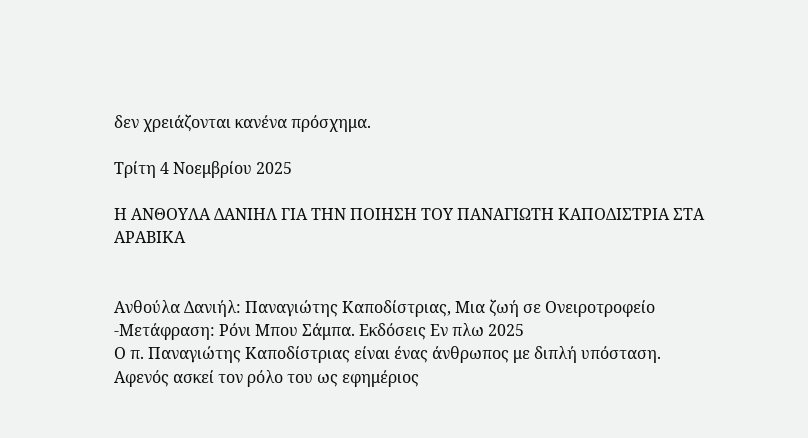δεν χρειάζονται κανένα πρόσχημα.

Τρίτη 4 Νοεμβρίου 2025

Η ΑΝΘΟΥΛΑ ΔΑΝΙΗΛ ΓΙΑ ΤΗΝ ΠΟΙΗΣΗ ΤΟΥ ΠΑΝΑΓΙΩΤΗ ΚΑΠΟΔΙΣΤΡΙΑ ΣΤΑ ΑΡΑΒΙΚΑ


Ανθούλα Δανιήλ: Παναγιώτης Καποδίστριας, Μια ζωή σε Ονειροτροφείο -Μετάφραση: Ρόνι Μπου Σάμπα. Εκδόσεις Εν πλω 2025
Ο π. Παναγιώτης Καποδίστριας είναι ένας άνθρωπος με διπλή υπόσταση. Αφενός ασκεί τον ρόλο του ως εφημέριος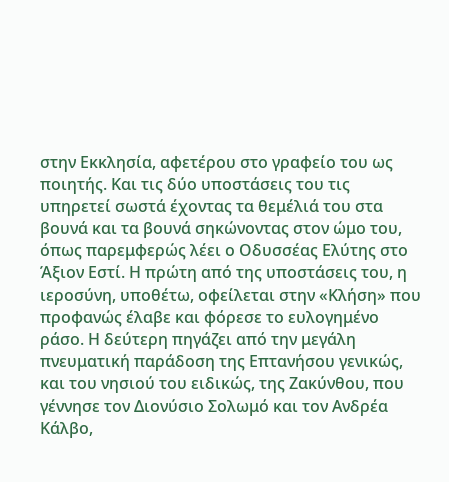στην Εκκλησία, αφετέρου στο γραφείο του ως ποιητής. Και τις δύο υποστάσεις του τις υπηρετεί σωστά έχοντας τα θεμέλιά του στα βουνά και τα βουνά σηκώνοντας στον ώμο του, όπως παρεμφερώς λέει ο Οδυσσέας Ελύτης στο Άξιον Εστί. Η πρώτη από της υποστάσεις του, η ιεροσύνη, υποθέτω, οφείλεται στην «Κλήση» που προφανώς έλαβε και φόρεσε το ευλογημένο ράσο. Η δεύτερη πηγάζει από την μεγάλη πνευματική παράδοση της Επτανήσου γενικώς, και του νησιού του ειδικώς, της Ζακύνθου, που γέννησε τον Διονύσιο Σολωμό και τον Ανδρέα Κάλβο,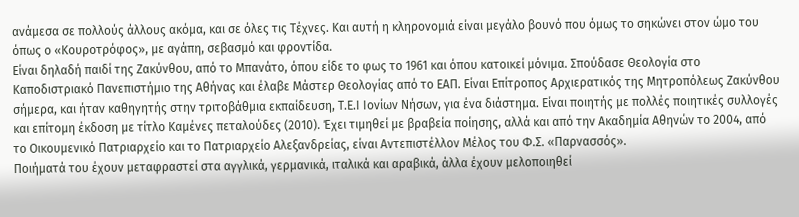ανάμεσα σε πολλούς άλλους ακόμα, και σε όλες τις Τέχνες. Και αυτή η κληρονομιά είναι μεγάλο βουνό που όμως το σηκώνει στον ώμο του όπως ο «Κουροτρόφος», με αγάπη, σεβασμό και φροντίδα.
Είναι δηλαδή παιδί της Ζακύνθου, από το Μπανάτο, όπου είδε το φως το 1961 και όπου κατοικεί μόνιμα. Σπούδασε Θεολογία στο Καποδιστριακό Πανεπιστήμιο της Αθήνας και έλαβε Μάστερ Θεολογίας από το ΕΑΠ. Είναι Επίτροπος Αρχιερατικός της Μητροπόλεως Ζακύνθου σήμερα, και ήταν καθηγητής στην τριτοβάθμια εκπαίδευση, Τ.Ε.Ι Ιονίων Νήσων, για ένα διάστημα. Είναι ποιητής με πολλές ποιητικές συλλογές και επίτομη έκδοση με τίτλο Καμένες πεταλούδες (2010). Έχει τιμηθεί με βραβεία ποίησης, αλλά και από την Ακαδημία Αθηνών το 2004, από το Οικουμενικό Πατριαρχείο και το Πατριαρχείο Αλεξανδρείας, είναι Αντεπιστέλλον Μέλος του Φ.Σ. «Παρνασσός».
Ποιήματά του έχουν μεταφραστεί στα αγγλικά, γερμανικά, ιταλικά και αραβικά, άλλα έχουν μελοποιηθεί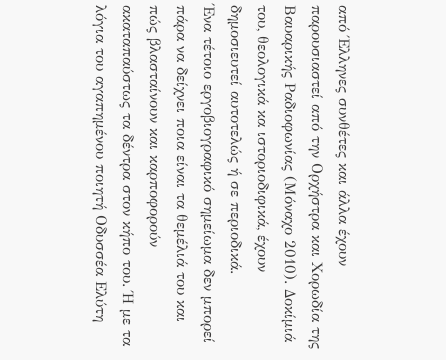από Έλληνες συνθέτες και άλλα έχουν παρουσιαστεί από την Ορχήστρα και Χορωδία της Βαυαρικής Ραδιοφωνίας (Μόναχο 2010). Δοκίμιά του, θεολογικά κα ιστοριοδιφικά, έχουν δημοσιευτεί αυτοτελώς ή σε περιοδικά.
Ένα τέτοιο εργοβιογραφικό σημείωμα δεν μπορεί πάρα να δείχνει ποια είναι τα θεμέλιά του και πώς βλασταίνουν και καρποφορούν ακαταπαύστως τα δέντρα στον κήπο του. Ή με τα λόγια του αγαπημένου ποιητή Οδυσσέα Ελύτη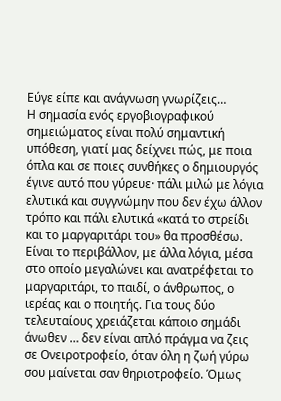Εύγε είπε και ανάγνωση γνωρίζεις…
Η σημασία ενός εργοβιογραφικού σημειώματος είναι πολύ σημαντική υπόθεση, γιατί μας δείχνει πώς, με ποια όπλα και σε ποιες συνθήκες ο δημιουργός έγινε αυτό που γύρευε· πάλι μιλώ με λόγια ελυτικά και συγγνώμην που δεν έχω άλλον τρόπο και πάλι ελυτικά «κατά το στρείδι και το μαργαριτάρι του» θα προσθέσω.
Είναι το περιβάλλον, με άλλα λόγια, μέσα στο οποίο μεγαλώνει και ανατρέφεται το μαργαριτάρι, το παιδί, ο άνθρωπος, ο ιερέας και ο ποιητής. Για τους δύο τελευταίους χρειάζεται κάποιο σημάδι άνωθεν … δεν είναι απλό πράγμα να ζεις σε Ονειροτροφείο, όταν όλη η ζωή γύρω σου μαίνεται σαν θηριοτροφείο. Όμως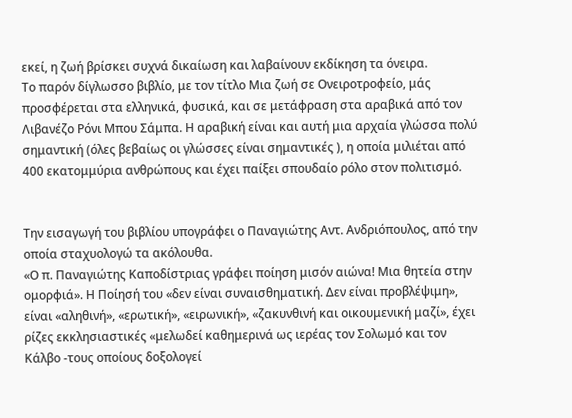εκεί, η ζωή βρίσκει συχνά δικαίωση και λαβαίνουν εκδίκηση τα όνειρα.
Το παρόν δίγλωσσο βιβλίο, με τον τίτλο Μια ζωή σε Ονειροτροφείο, μάς προσφέρεται στα ελληνικά, φυσικά, και σε μετάφραση στα αραβικά από τον Λιβανέζο Ρόνι Μπου Σάμπα. Η αραβική είναι και αυτή μια αρχαία γλώσσα πολύ σημαντική (όλες βεβαίως οι γλώσσες είναι σημαντικές ), η οποία μιλιέται από 400 εκατομμύρια ανθρώπους και έχει παίξει σπουδαίο ρόλο στον πολιτισμό.


Την εισαγωγή του βιβλίου υπογράφει ο Παναγιώτης Αντ. Ανδριόπουλος, από την οποία σταχυολογώ τα ακόλουθα.
«Ο π. Παναγιώτης Καποδίστριας γράφει ποίηση μισόν αιώνα! Μια θητεία στην ομορφιά». Η Ποίησή του «δεν είναι συναισθηματική. Δεν είναι προβλέψιμη», είναι «αληθινή», «ερωτική», «ειρωνική», «ζακυνθινή και οικουμενική μαζί», έχει ρίζες εκκλησιαστικές «μελωδεί καθημερινά ως ιερέας τον Σολωμό και τον Κάλβο -τους οποίους δοξολογεί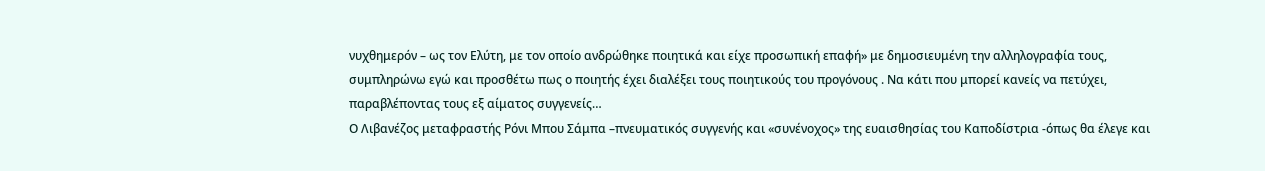νυχθημερόν – ως τον Ελύτη, με τον οποίο ανδρώθηκε ποιητικά και είχε προσωπική επαφή» με δημοσιευμένη την αλληλογραφία τους, συμπληρώνω εγώ και προσθέτω πως ο ποιητής έχει διαλέξει τους ποιητικούς του προγόνους . Να κάτι που μπορεί κανείς να πετύχει, παραβλέποντας τους εξ αίματος συγγενείς…
Ο Λιβανέζος μεταφραστής Ρόνι Μπου Σάμπα –πνευματικός συγγενής και «συνένοχος» της ευαισθησίας του Καποδίστρια -όπως θα έλεγε και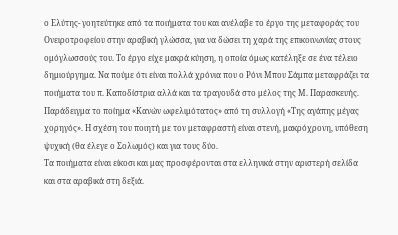ο Ελύτης- γοητεύτηκε από τα ποιήματα του και ανέλαβε το έργο της μεταφοράς του Ονειροτροφείου στην αραβική γλώσσα, για να δώσει τη χαρά της επικοινωνίας στους ομόγλωσσούς του. Το έργο είχε μακρά κύηση, η οποία όμως κατέληξε σε ένα τέλειο δημιούργημα. Να πούμε ότι είναι πολλά χρόνια που ο Ρόνι Μπου Σάμπα μεταφράζει τα ποιήματα του π. Καποδίστρια αλλά και τα τραγουδά στο μέλος της Μ. Παρασκευής. Παράδειγμα το ποίημα «Κανών ωφελιμότατος» από τη συλλογή «Της αγάπης μέγας χορηγός». Η σχέση του ποιητή με τον μεταφραστή είναι στενή, μακρόχρονη, υπόθεση ψυχική (θα έλεγε ο Σολωμός) και για τους δύο.
Τα ποιήματα είναι είκοσι και μας προσφέρονται στα ελληνικά στην αριστερή σελίδα και στα αραβικά στη δεξιά.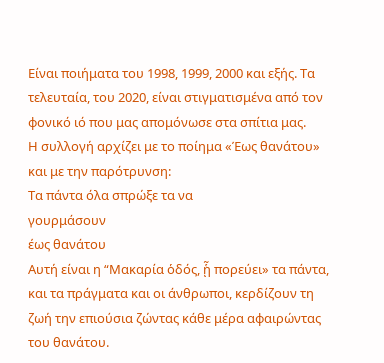Είναι ποιήματα του 1998, 1999, 2000 και εξής. Τα τελευταία, του 2020, είναι στιγματισμένα από τον φονικό ιό που μας απομόνωσε στα σπίτια μας.
Η συλλογή αρχίζει με το ποίημα «Έως θανάτου» και με την παρότρυνση:
Τα πάντα όλα σπρώξε τα να
γουρμάσουν
έως θανάτου
Αυτή είναι η “Μακαρία ὁδός, ᾗ πορεύει» τα πάντα, και τα πράγματα και οι άνθρωποι, κερδίζουν τη ζωή την επιούσια ζώντας κάθε μέρα αφαιρώντας του θανάτου.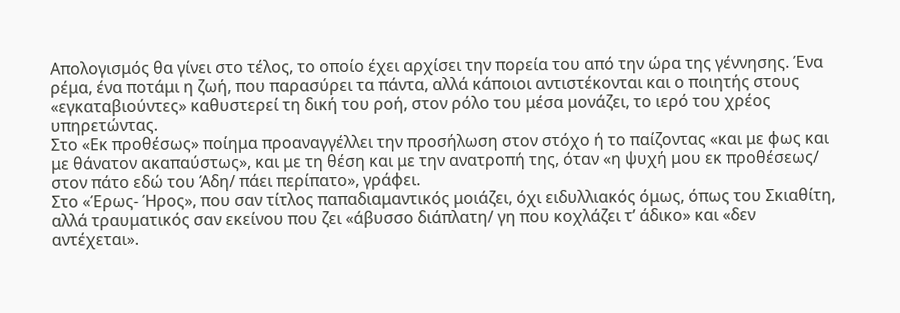Απολογισμός θα γίνει στο τέλος, το οποίο έχει αρχίσει την πορεία του από την ώρα της γέννησης. Ένα ρέμα, ένα ποτάμι η ζωή, που παρασύρει τα πάντα, αλλά κάποιοι αντιστέκονται και ο ποιητής στους «εγκαταβιούντες» καθυστερεί τη δική του ροή, στον ρόλο του μέσα μονάζει, το ιερό του χρέος υπηρετώντας.
Στο «Εκ προθέσως» ποίημα προαναγγέλλει την προσήλωση στον στόχο ή το παίζοντας «και με φως και με θάνατον ακαπαύστως», και με τη θέση και με την ανατροπή της, όταν «η ψυχή μου εκ προθέσεως/ στον πάτο εδώ του Άδη/ πάει περίπατο», γράφει.
Στο «Έρως- Ήρος», που σαν τίτλος παπαδιαμαντικός μοιάζει, όχι ειδυλλιακός όμως, όπως του Σκιαθίτη, αλλά τραυματικός σαν εκείνου που ζει «άβυσσο διάπλατη/ γη που κοχλάζει τ’ άδικο» και «δεν αντέχεται».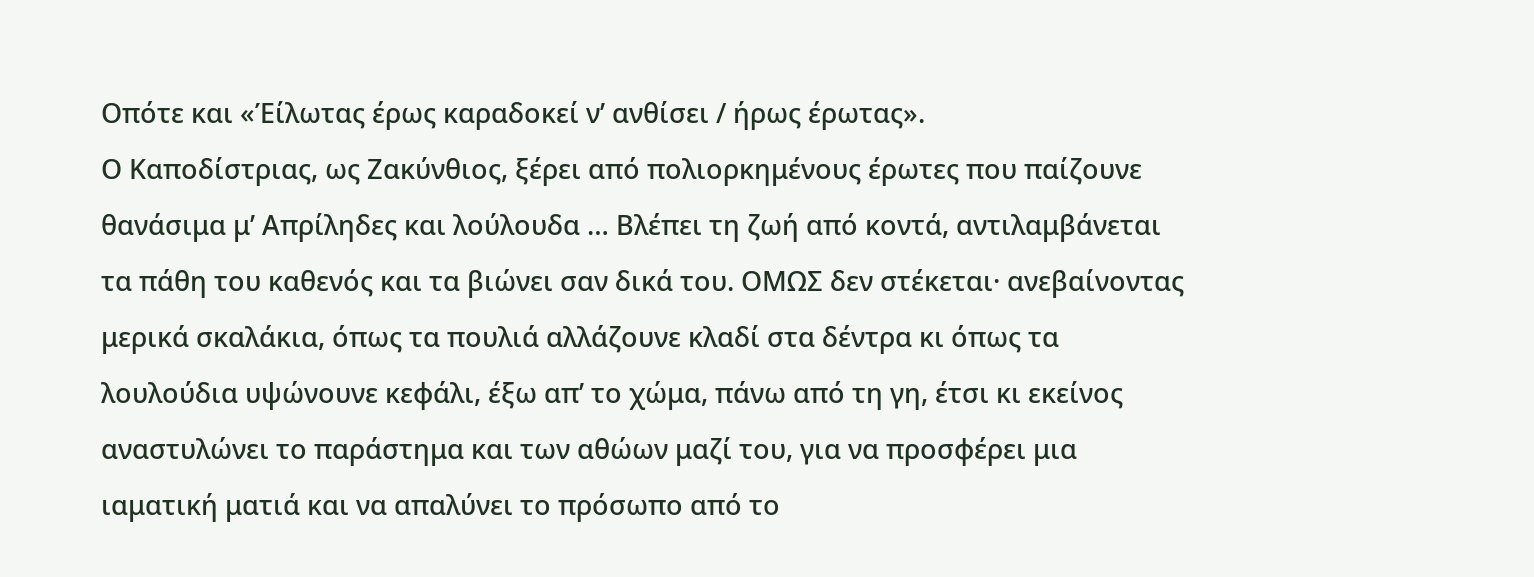Οπότε και «Έίλωτας έρως καραδοκεί ν’ ανθίσει / ήρως έρωτας».
Ο Καποδίστριας, ως Ζακύνθιος, ξέρει από πολιορκημένους έρωτες που παίζουνε θανάσιμα μ’ Απρίληδες και λούλουδα … Βλέπει τη ζωή από κοντά, αντιλαμβάνεται τα πάθη του καθενός και τα βιώνει σαν δικά του. ΟΜΩΣ δεν στέκεται· ανεβαίνοντας μερικά σκαλάκια, όπως τα πουλιά αλλάζουνε κλαδί στα δέντρα κι όπως τα λουλούδια υψώνουνε κεφάλι, έξω απ’ το χώμα, πάνω από τη γη, έτσι κι εκείνος αναστυλώνει το παράστημα και των αθώων μαζί του, για να προσφέρει μια ιαματική ματιά και να απαλύνει το πρόσωπο από το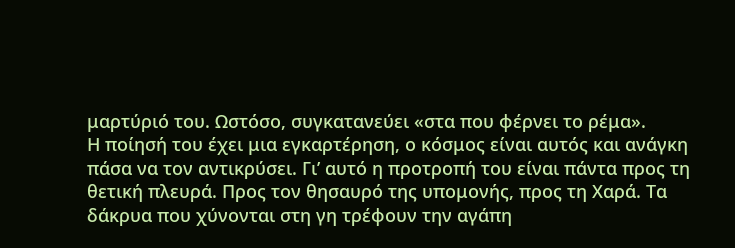μαρτύριό του. Ωστόσο, συγκατανεύει «στα που φέρνει το ρέμα».
Η ποίησή του έχει μια εγκαρτέρηση, ο κόσμος είναι αυτός και ανάγκη πάσα να τον αντικρύσει. Γι’ αυτό η προτροπή του είναι πάντα προς τη θετική πλευρά. Προς τον θησαυρό της υπομονής, προς τη Χαρά. Τα δάκρυα που χύνονται στη γη τρέφουν την αγάπη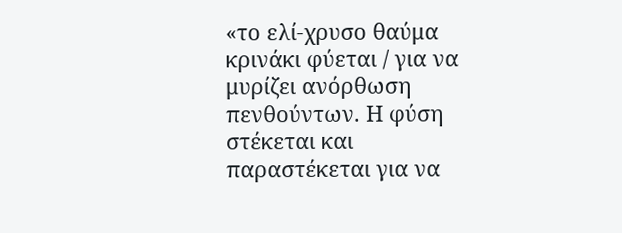«το ελί-χρυσο θαύμα κρινάκι φύεται / για να μυρίζει ανόρθωση πενθούντων. Η φύση στέκεται και παραστέκεται για να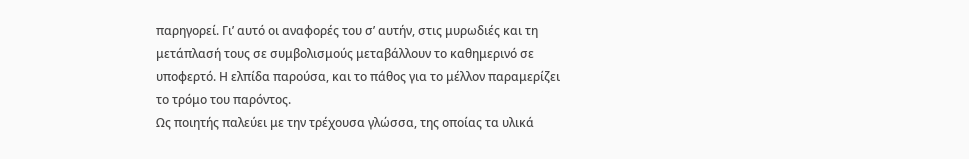παρηγορεί. Γι’ αυτό οι αναφορές του σ’ αυτήν, στις μυρωδιές και τη μετάπλασή τους σε συμβολισμούς μεταβάλλουν το καθημερινό σε υποφερτό. Η ελπίδα παρούσα, και το πάθος για το μέλλον παραμερίζει το τρόμο του παρόντος.
Ως ποιητής παλεύει με την τρέχουσα γλώσσα, της οποίας τα υλικά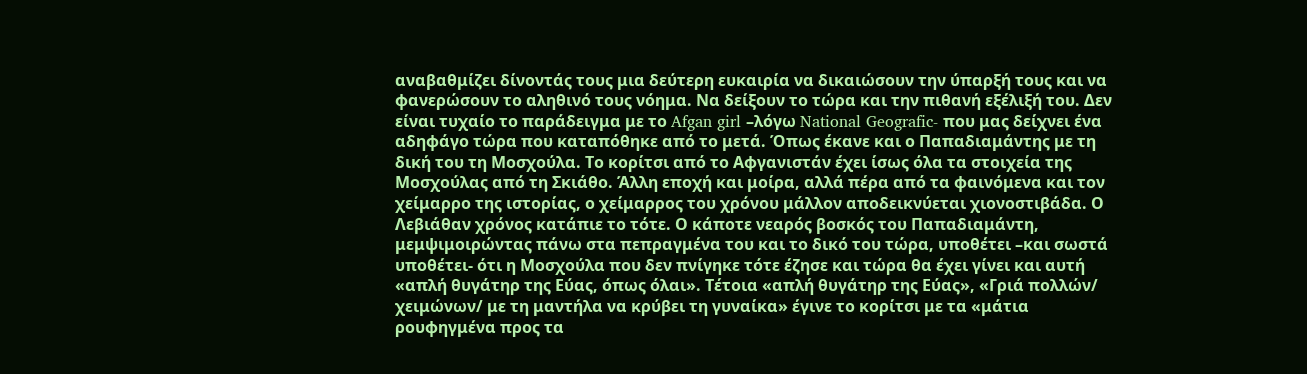αναβαθμίζει δίνοντάς τους μια δεύτερη ευκαιρία να δικαιώσουν την ύπαρξή τους και να φανερώσουν το αληθινό τους νόημα. Να δείξουν το τώρα και την πιθανή εξέλιξή του. Δεν είναι τυχαίο το παράδειγμα με το Afgan girl –λόγω National Geografic- που μας δείχνει ένα αδηφάγο τώρα που καταπόθηκε από το μετά. Όπως έκανε και ο Παπαδιαμάντης με τη δική του τη Μοσχούλα. Το κορίτσι από το Αφγανιστάν έχει ίσως όλα τα στοιχεία της Μοσχούλας από τη Σκιάθο. Άλλη εποχή και μοίρα, αλλά πέρα από τα φαινόμενα και τον χείμαρρο της ιστορίας, ο χείμαρρος του χρόνου μάλλον αποδεικνύεται χιονοστιβάδα. Ο Λεβιάθαν χρόνος κατάπιε το τότε. Ο κάποτε νεαρός βοσκός του Παπαδιαμάντη, μεμψιμοιρώντας πάνω στα πεπραγμένα του και το δικό του τώρα, υποθέτει –και σωστά υποθέτει- ότι η Μοσχούλα που δεν πνίγηκε τότε έζησε και τώρα θα έχει γίνει και αυτή «απλή θυγάτηρ της Εύας, όπως όλαι». Τέτοια «απλή θυγάτηρ της Εύας», «Γριά πολλών/ χειμώνων/ με τη μαντήλα να κρύβει τη γυναίκα» έγινε το κορίτσι με τα «μάτια ρουφηγμένα προς τα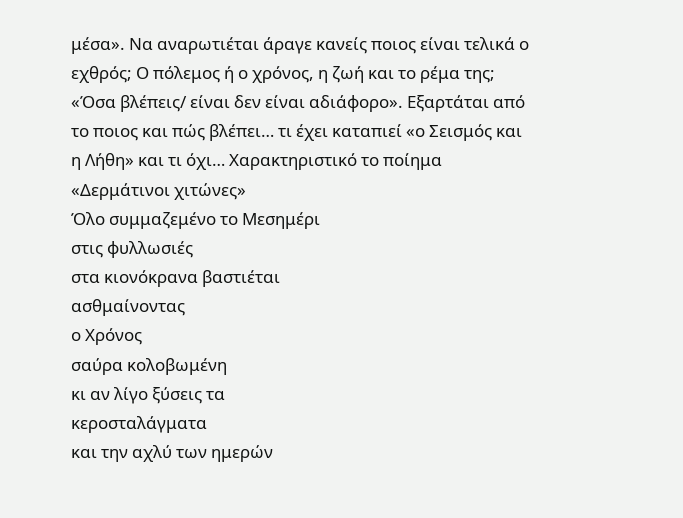μέσα». Να αναρωτιέται άραγε κανείς ποιος είναι τελικά ο εχθρός; Ο πόλεμος ή ο χρόνος, η ζωή και το ρέμα της; «Όσα βλέπεις/ είναι δεν είναι αδιάφορο». Εξαρτάται από το ποιος και πώς βλέπει… τι έχει καταπιεί «ο Σεισμός και η Λήθη» και τι όχι… Χαρακτηριστικό το ποίημα «Δερμάτινοι χιτώνες»
Όλο συμμαζεμένο το Μεσημέρι
στις φυλλωσιές
στα κιονόκρανα βαστιέται
ασθμαίνοντας
ο Χρόνος
σαύρα κολοβωμένη
κι αν λίγο ξύσεις τα
κεροσταλάγματα
και την αχλύ των ημερών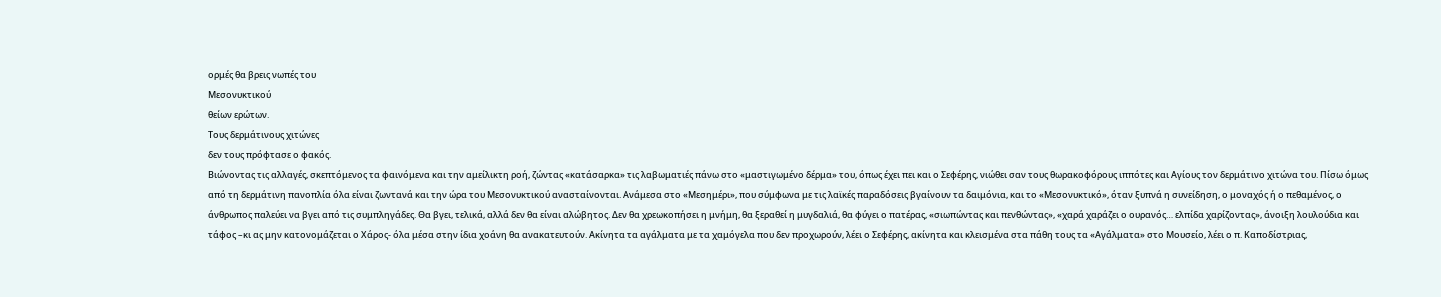ορμές θα βρεις νωπές του
Μεσονυκτικού
θείων ερώτων.
Τους δερμάτινους χιτώνες
δεν τους πρόφτασε ο φακός.
Βιώνοντας τις αλλαγές, σκεπτόμενος τα φαινόμενα και την αμείλικτη ροή, ζώντας «κατάσαρκα» τις λαβωματιές πάνω στο «μαστιγωμένο δέρμα» του, όπως έχει πει και ο Σεφέρης, νιώθει σαν τους θωρακοφόρους ιππότες και Αγίους τον δερμάτινο χιτώνα του. Πίσω όμως από τη δερμάτινη πανοπλία όλα είναι ζωντανά και την ώρα του Μεσονυκτικού ανασταίνονται. Ανάμεσα στο «Μεσημέρι», που σύμφωνα με τις λαϊκές παραδόσεις βγαίνουν τα δαιμόνια, και το «Μεσονυκτικό», όταν ξυπνά η συνείδηση, ο μοναχός ή ο πεθαμένος, ο άνθρωπος παλεύει να βγει από τις συμπληγάδες. Θα βγει, τελικά, αλλά δεν θα είναι αλώβητος. Δεν θα χρεωκοπήσει η μνήμη, θα ξεραθεί η μυγδαλιά, θα φύγει ο πατέρας, «σιωπώντας και πενθώντας», «χαρά χαράζει ο ουρανός… ελπίδα χαρίζοντας», άνοιξη λουλούδια και τάφος –κι ας μην κατονομάζεται ο Χάρος- όλα μέσα στην ίδια χοάνη θα ανακατευτούν. Ακίνητα τα αγάλματα με τα χαμόγελα που δεν προχωρούν, λέει ο Σεφέρης, ακίνητα και κλεισμένα στα πάθη τους τα «Αγάλματα» στο Μουσείο, λέει ο π. Καποδίστριας,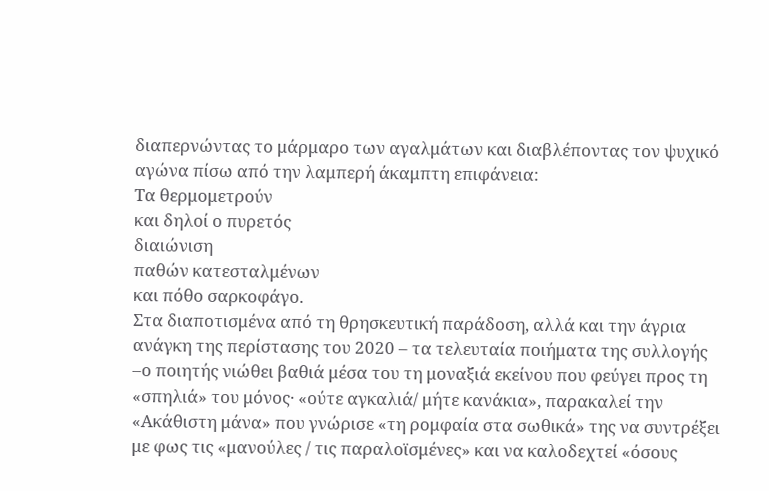διαπερνώντας το μάρμαρο των αγαλμάτων και διαβλέποντας τον ψυχικό αγώνα πίσω από την λαμπερή άκαμπτη επιφάνεια:
Τα θερμομετρούν
και δηλοί ο πυρετός
διαιώνιση
παθών κατεσταλμένων
και πόθο σαρκοφάγο.
Στα διαποτισμένα από τη θρησκευτική παράδοση, αλλά και την άγρια ανάγκη της περίστασης του 2020 – τα τελευταία ποιήματα της συλλογής –ο ποιητής νιώθει βαθιά μέσα του τη μοναξιά εκείνου που φεύγει προς τη «σπηλιά» του μόνος· «ούτε αγκαλιά/ μήτε κανάκια», παρακαλεί την «Ακάθιστη μάνα» που γνώρισε «τη ρομφαία στα σωθικά» της να συντρέξει με φως τις «μανούλες / τις παραλοϊσμένες» και να καλοδεχτεί «όσους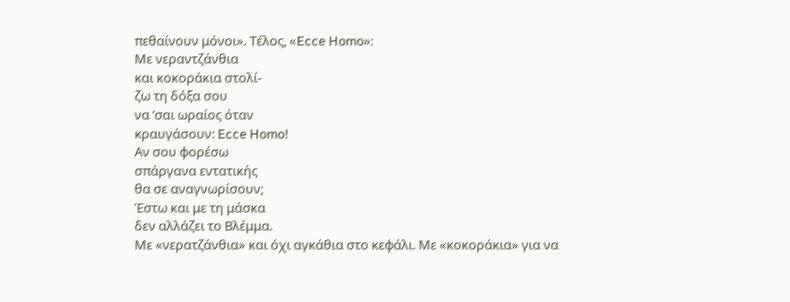πεθαίνουν μόνοι». Τέλος, «Ecce Homo»:
Με νεραντζάνθια
και κοκοράκια στολί-
ζω τη δόξα σου
να ’σαι ωραίος όταν
κραυγάσουν: Ecce Homo!
Αν σου φορέσω
σπάργανα εντατικής
θα σε αναγνωρίσουν;
Έστω και με τη μάσκα
δεν αλλάζει το Βλέμμα.
Με «νερατζάνθια» και όχι αγκάθια στο κεφάλι. Με «κοκοράκια» για να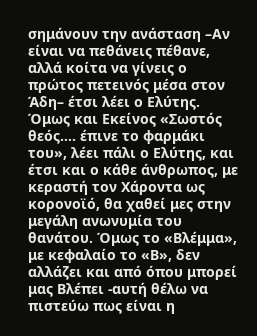σημάνουν την ανάσταση –Αν είναι να πεθάνεις πέθανε, αλλά κοίτα να γίνεις ο πρώτος πετεινός μέσα στον Άδη– έτσι λέει ο Ελύτης. Όμως και Εκείνος «Σωστός θεός…. έπινε το φαρμάκι του», λέει πάλι ο Ελύτης, και έτσι και ο κάθε άνθρωπος, με κεραστή τον Χάροντα ως κορονοϊό, θα χαθεί μες στην μεγάλη ανωνυμία του θανάτου. Όμως το «Βλέμμα», με κεφαλαίο το «Β», δεν αλλάζει και από όπου μπορεί μας Βλέπει -αυτή θέλω να πιστεύω πως είναι η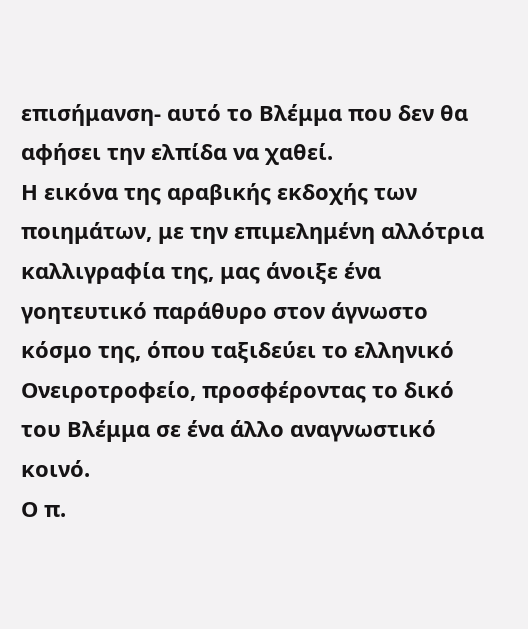επισήμανση- αυτό το Βλέμμα που δεν θα αφήσει την ελπίδα να χαθεί.
Η εικόνα της αραβικής εκδοχής των ποιημάτων, με την επιμελημένη αλλότρια καλλιγραφία της, μας άνοιξε ένα γοητευτικό παράθυρο στον άγνωστο κόσμο της, όπου ταξιδεύει το ελληνικό Ονειροτροφείο, προσφέροντας το δικό του Βλέμμα σε ένα άλλο αναγνωστικό κοινό.
Ο π.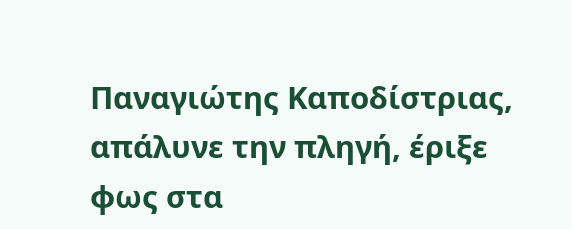Παναγιώτης Καποδίστριας, απάλυνε την πληγή, έριξε φως στα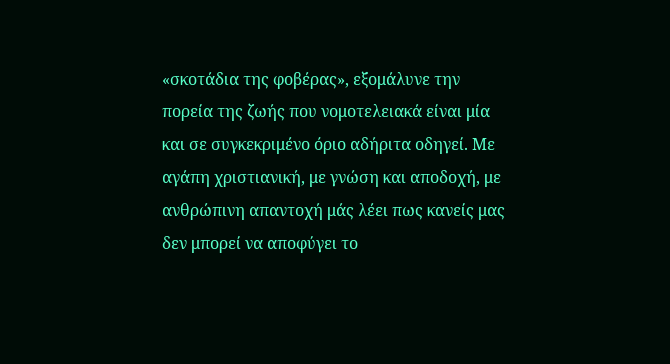«σκοτάδια της φοβέρας», εξομάλυνε την πορεία της ζωής που νομοτελειακά είναι μία και σε συγκεκριμένο όριο αδήριτα οδηγεί. Με αγάπη χριστιανική, με γνώση και αποδοχή, με ανθρώπινη απαντοχή μάς λέει πως κανείς μας δεν μπορεί να αποφύγει το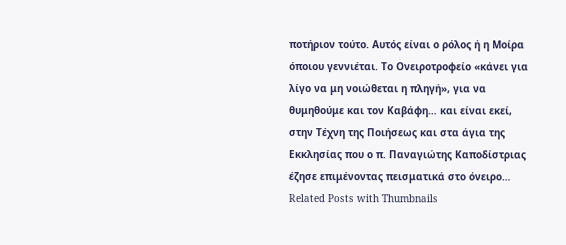ποτήριον τούτο. Αυτός είναι ο ρόλος ή η Μοίρα όποιου γεννιέται. Το Ονειροτροφείο «κάνει για λίγο να μη νοιώθεται η πληγή», για να θυμηθούμε και τον Καβάφη… και είναι εκεί, στην Τέχνη της Ποιήσεως και στα άγια της Εκκλησίας που ο π. Παναγιώτης Καποδίστριας έζησε επιμένοντας πεισματικά στο όνειρο…
Related Posts with Thumbnails